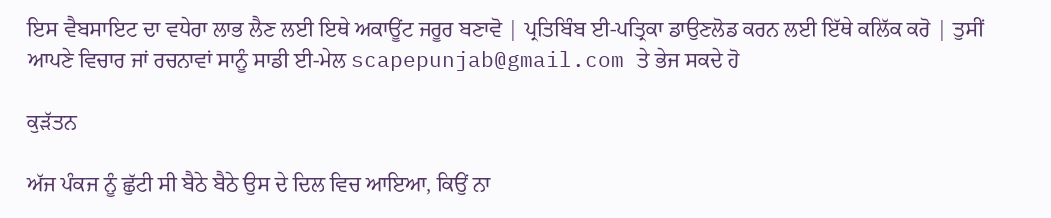ਇਸ ਵੈਬਸਾਇਟ ਦਾ ਵਧੇਰਾ ਲਾਭ ਲੈਣ ਲਈ ਇਥੇ ਅਕਾਊਂਟ ਜਰੂਰ ਬਣਾਵੋ | ਪ੍ਰਤਿਬਿੰਬ ਈ-ਪਤ੍ਰਿਕਾ ਡਾਉਣਲੋਡ ਕਰਨ ਲਈ ਇੱਥੇ ਕਲਿੱਕ ਕਰੋ | ਤੁਸੀਂ ਆਪਣੇ ਵਿਚਾਰ ਜਾਂ ਰਚਨਾਵਾਂ ਸਾਨੂੰ ਸਾਡੀ ਈ-ਮੇਲ scapepunjab@gmail.com ਤੇ ਭੇਜ ਸਕਦੇ ਹੋ

ਕੁੜੱਤਨ

ਅੱਜ ਪੰਕਜ ਨੂੰ ਛੁੱਟੀ ਸੀ ਬੈਠੇ ਬੈਠੇ ਉਸ ਦੇ ਦਿਲ ਵਿਚ ਆਇਆ, ਕਿਉਂ ਨਾ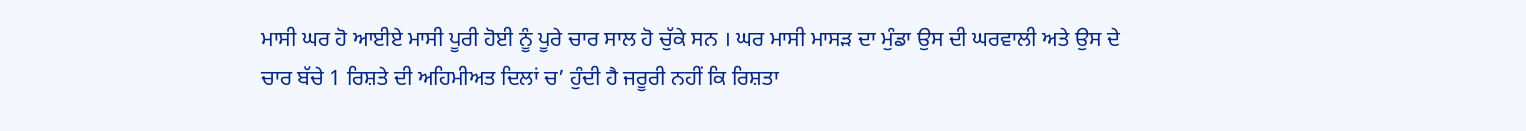ਮਾਸੀ ਘਰ ਹੋ ਆਈਏ ਮਾਸੀ ਪੂਰੀ ਹੋਈ ਨੂੰ ਪੂਰੇ ਚਾਰ ਸਾਲ ਹੋ ਚੁੱਕੇ ਸਨ । ਘਰ ਮਾਸੀ ਮਾਸੜ ਦਾ ਮੁੰਡਾ ਉਸ ਦੀ ਘਰਵਾਲੀ ਅਤੇ ਉਸ ਦੇ ਚਾਰ ਬੱਚੇ 1 ਰਿਸ਼ਤੇ ਦੀ ਅਹਿਮੀਅਤ ਦਿਲਾਂ ਚ’ ਹੁੰਦੀ ਹੈ ਜਰੂਰੀ ਨਹੀਂ ਕਿ ਰਿਸ਼ਤਾ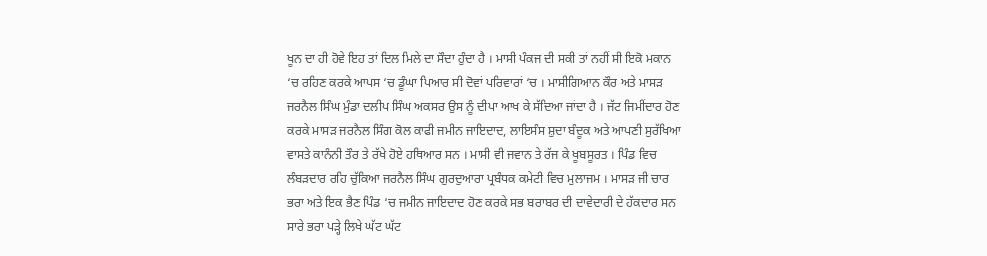ਖੂਨ ਦਾ ਹੀ ਹੋਵੇ ਇਹ ਤਾਂ ਦਿਲ ਮਿਲੇ ਦਾ ਸੌਦਾ ਹੁੰਦਾ ਹੈ । ਮਾਸੀ ਪੰਕਜ ਦੀ ਸਕੀ ਤਾਂ ਨਹੀਂ ਸੀ ਇਕੋ ਮਕਾਨ ‘ਚ ਰਹਿਣ ਕਰਕੇ ਆਪਸ ‘ਚ ਡੂੰਘਾ ਪਿਆਰ ਸੀ ਦੋਵਾਂ ਪਰਿਵਾਰਾਂ ‘ਚ । ਮਾਸੀਗਿਆਨ ਕੌਰ ਅਤੇ ਮਾਸੜ ਜਰਨੈਲ ਸਿੰਘ ਮੁੰਡਾ ਦਲੀਪ ਸਿੰਘ ਅਕਸਰ ਉਸ ਨੂੰ ਦੀਪਾ ਆਖ ਕੇ ਸੱਦਿਆ ਜਾਂਦਾ ਹੈ । ਜੱਟ ਜਿਮੀਂਦਾਰ ਹੋਣ ਕਰਕੇ ਮਾਸੜ ਜਰਨੈਲ ਸਿੰਗ ਕੋਲ ਕਾਫੀ ਜਮੀਨ ਜਾਇਦਾਦ, ਲਾਇਸੰਸ ਸ਼ੁਦਾ ਬੰਦੂਕ ਅਤੇ ਆਪਣੀ ਸੁਰੱਖਿਆ ਵਾਸਤੇ ਕਾਨੰਨੀ ਤੌਰ ਤੇ ਰੱਖੇ ਹੋਏ ਹਥਿਆਰ ਸਨ । ਮਾਸੀ ਵੀ ਜਵਾਨ ਤੇ ਰੱਜ ਕੇ ਖੂਬਸੂਰਤ । ਪਿੰਡ ਵਿਚ ਲੰਬੜਦਾਰ ਰਹਿ ਚੁੱਕਿਆ ਜਰਨੈਲ ਸਿੰਘ ਗੁਰਦੁਆਰਾ ਪ੍ਰਬੰਧਕ ਕਮੇਟੀ ਵਿਚ ਮੁਲਾਜਮ । ਮਾਸੜ ਜੀ ਚਾਰ ਭਰਾ ਅਤੇ ਇਕ ਭੈਣ ਪਿੰਡ ‘ਚ ਜਮੀਨ ਜਾਇਦਾਦ ਹੋਣ ਕਰਕੇ ਸਭ ਬਰਾਬਰ ਦੀ ਦਾਵੇਦਾਰੀ ਦੇ ਹੱਕਦਾਰ ਸਨ ਸਾਰੇ ਭਰਾ ਪੜ੍ਹੇ ਲਿਖੇ ਘੱਟ ਘੱਟ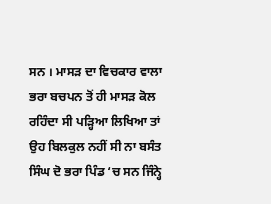ਸਨ । ਮਾਸੜ ਦਾ ਵਿਚਕਾਰ ਵਾਲਾ ਭਰਾ ਬਚਪਨ ਤੋਂ ਹੀ ਮਾਸੜ ਕੋਲ ਰਹਿੰਦਾ ਸੀ ਪੜ੍ਹਿਆ ਲਿਖਿਆ ਤਾਂ ਉਹ ਬਿਲਕੁਲ ਨਹੀਂ ਸੀ ਨਾ ਬਸੰਤ ਸਿੰਘ ਦੋ ਭਰਾ ਪਿੰਡ ‘ਚ ਸਨ ਜਿੰਨ੍ਹੇ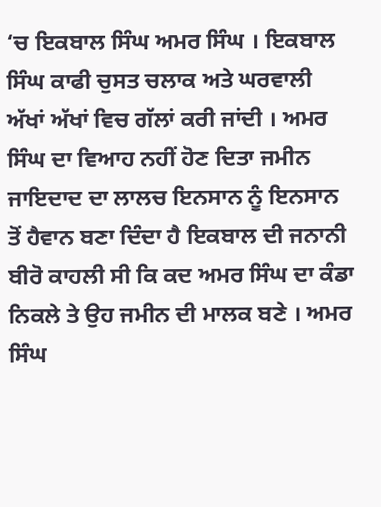‘ਚ ਇਕਬਾਲ ਸਿੰਘ ਅਮਰ ਸਿੰਘ । ਇਕਬਾਲ ਸਿੰਘ ਕਾਫੀ ਚੁਸਤ ਚਲਾਕ ਅਤੇ ਘਰਵਾਲੀ ਅੱਖਾਂ ਅੱਖਾਂ ਵਿਚ ਗੱਲਾਂ ਕਰੀ ਜਾਂਦੀ । ਅਮਰ ਸਿੰਘ ਦਾ ਵਿਆਹ ਨਹੀਂ ਹੋਣ ਦਿਤਾ ਜਮੀਨ ਜਾਇਦਾਦ ਦਾ ਲਾਲਚ ਇਨਸਾਨ ਨੂੰ ਇਨਸਾਨ ਤੋਂ ਹੈਵਾਨ ਬਣਾ ਦਿੰਦਾ ਹੈ ਇਕਬਾਲ ਦੀ ਜਨਾਨੀ ਬੀਰੋ ਕਾਹਲੀ ਸੀ ਕਿ ਕਦ ਅਮਰ ਸਿੰਘ ਦਾ ਕੰਡਾ ਨਿਕਲੇ ਤੇ ਉਹ ਜਮੀਨ ਦੀ ਮਾਲਕ ਬਣੇ । ਅਮਰ ਸਿੰਘ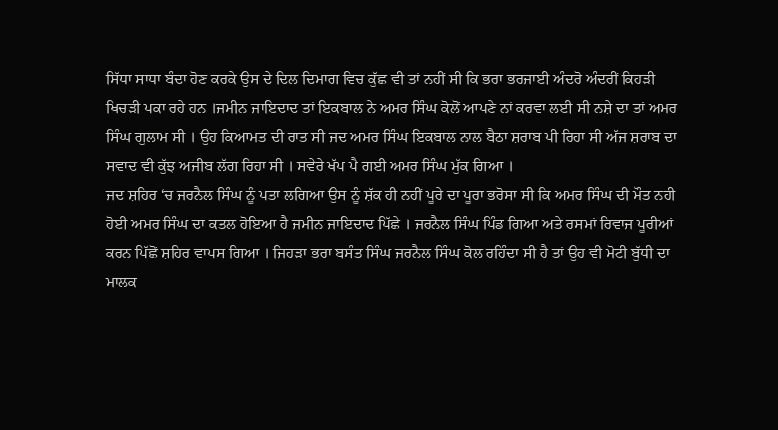ਸਿੱਧਾ ਸਾਧਾ ਬੰਦਾ ਹੋਣ ਕਰਕੇ ਉਸ ਦੇ ਦਿਲ ਦਿਮਾਗ ਵਿਚ ਕੁੱਛ ਵੀ ਤਾਂ ਨਹੀਂ ਸੀ ਕਿ ਭਰਾ ਭਰਜਾਈ ਅੰਦਰੋ ਅੰਦਰੀਂ ਕਿਹੜੀ ਖਿਚੜੀ ਪਕਾ ਰਹੇ ਹਨ ।ਜਮੀਨ ਜਾਇਦਾਦ ਤਾਂ ਇਕਬਾਲ ਨੇ ਅਮਰ ਸਿੰਘ ਕੋਲੋਂ ਆਪਣੇ ਨਾਂ ਕਰਵਾ ਲਈ ਸੀ ਨਸ਼ੇ ਦਾ ਤਾਂ ਅਮਰ ਸਿੰਘ ਗੁਲਾਮ ਸੀ । ਉਹ ਕਿਆਮਤ ਦੀ ਰਾਤ ਸੀ ਜਦ ਅਮਰ ਸਿੰਘ ਇਕਬਾਲ ਨਾਲ ਬੈਠਾ ਸ਼ਰਾਬ ਪੀ ਰਿਹਾ ਸੀ ਅੱਜ ਸ਼ਰਾਬ ਦਾ ਸਵਾਦ ਵੀ ਕੁੱਝ ਅਜੀਬ ਲੱਗ ਰਿਹਾ ਸੀ । ਸਵੇਰੇ ਖੱਪ ਪੈ ਗਈ ਅਮਰ ਸਿੰਘ ਮੁੱਕ ਗਿਆ ।
ਜਦ ਸ਼ਹਿਰ ‘ਚ ਜਰਨੈਲ ਸਿੰਘ ਨੂੰ ਪਤਾ ਲਗਿਆ ਉਸ ਨੂੰ ਸ਼ੱਕ ਹੀ ਨਹੀਂ ਪੂਰੇ ਦਾ ਪੂਰਾ ਭਰੋਸਾ ਸੀ ਕਿ ਅਮਰ ਸਿੰਘ ਦੀ ਮੌਤ ਨਹੀ ਹੋਈ ਅਮਰ ਸਿੰਘ ਦਾ ਕਤਲ ਹੋਇਆ ਹੈ ਜਮੀਨ ਜਾਇਦਾਦ ਪਿੱਛੇ । ਜਰਨੈਲ ਸਿੰਘ ਪਿੰਡ ਗਿਆ ਅਤੇ ਰਸਮਾਂ ਰਿਵਾਜ ਪੂਰੀਆਂ ਕਰਨ ਪਿੱਛੋਂ ਸ਼ਹਿਰ ਵਾਪਸ ਗਿਆ । ਜਿਹੜਾ ਭਰਾ ਬਸੰਤ ਸਿੰਘ ਜਰਨੈਲ ਸਿੰਘ ਕੋਲ ਰਹਿੰਦਾ ਸੀ ਹੈ ਤਾਂ ਉਹ ਵੀ ਮੋਟੀ ਬੁੱਧੀ ਦਾ ਮਾਲਕ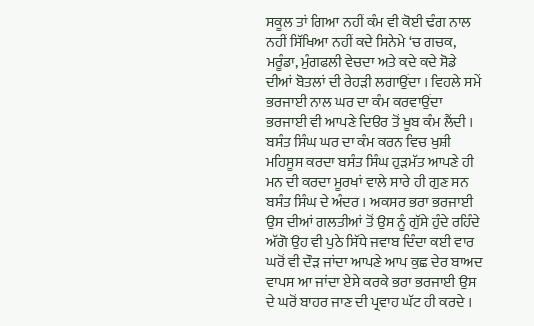ਸਕੂਲ ਤਾਂ ਗਿਆ ਨਹੀਂ ਕੰਮ ਵੀ ਕੋਈ ਢੰਗ ਨਾਲ ਨਹੀਂ ਸਿੱਖਿਆ ਨਹੀਂ ਕਦੇ ਸਿਨੇਮੇ ‘ਚ ਗਚਕ, ਮਰੂੰਡਾ, ਮੁੰਗਫਲੀ ਵੇਚਦਾ ਅਤੇ ਕਦੇ ਕਦੇ ਸੋਡੇ ਦੀਆਂ ਬੋਤਲਾਂ ਦੀ ਰੇਹੜੀ ਲਗਾਉਂਦਾ । ਵਿਹਲੇ ਸਮੇਂ ਭਰਜਾਈ ਨਾਲ ਘਰ ਦਾ ਕੰਮ ਕਰਵਾਉਂਦਾ ਭਰਜਾਈ ਵੀ ਆਪਣੇ ਦਿੳਰ ਤੋਂ ਖੂਬ ਕੰਮ ਲੈਂਦੀ । ਬਸੰਤ ਸਿੰਘ ਘਰ ਦਾ ਕੰਮ ਕਰਨ ਵਿਚ ਖੁਸ਼ੀ ਮਹਿਸੂਸ ਕਰਦਾ ਬਸੰਤ ਸਿੰਘ ਹੁੜਮੱਤ ਆਪਣੇ ਹੀ ਮਨ ਦੀ ਕਰਦਾ ਮੂਰਖਾਂ ਵਾਲੇ ਸਾਰੇ ਹੀ ਗੁਣ ਸਨ ਬਸੰਤ ਸਿੰਘ ਦੇ ਅੰਦਰ । ਅਕਸਰ ਭਰਾ ਭਰਜਾਈ ਉਸ ਦੀਆਂ ਗਲਤੀਆਂ ਤੋਂ ਉਸ ਨੂੰ ਗੁੱਸੇ ਹੁੰਦੇ ਰਹਿੰਦੇ ਅੱਗੋ ਉਹ ਵੀ ਪੁਠੇ ਸਿੱਧੇ ਜਵਾਬ ਦਿੰਦਾ ਕਈ ਵਾਰ ਘਰੋਂ ਵੀ ਦੌੜ ਜਾਂਦਾ ਆਪਣੇ ਆਪ ਕੁਛ ਦੇਰ ਬਾਅਦ ਵਾਪਸ ਆ ਜਾਂਦਾ ਏਸੇ ਕਰਕੇ ਭਰਾ ਭਰਜਾਈ ਉਸ ਦੇ ਘਰੋਂ ਬਾਹਰ ਜਾਣ ਦੀ ਪ੍ਰਵਾਹ ਘੱਟ ਹੀ ਕਰਦੇ ।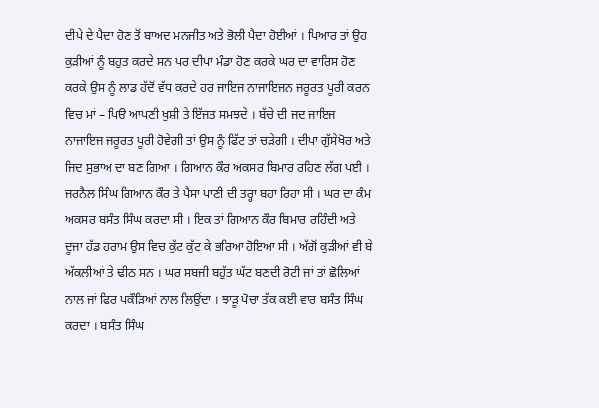ਦੀਪੇ ਦੇ ਪੈਦਾ ਹੋਣ ਤੋਂ ਬਾਅਦ ਮਨਜੀਤ ਅਤੇ ਭੋਲੀ ਪੈਦਾ ਹੋਈਆਂ । ਪਿਆਰ ਤਾਂ ਉਹ ਕੁੜੀਆਂ ਨੂੰ ਬਹੁਤ ਕਰਦੇ ਸਨ ਪਰ ਦੀਪਾ ਮੰਡਾ ਹੋਣ ਕਰਕੇ ਘਰ ਦਾ ਵਾਰਿਸ ਹੋਣ ਕਰਕੇ ਉਸ ਨੂੰ ਲਾਡ ਹੱਦੋਂ ਵੱਧ ਕਰਦੇ ਹਰ ਜਾਇਜ ਨਾਜਾਇਜਨ ਜਰੂਰਤ ਪੂਰੀ ਕਰਨ ਵਿਚ ਮਾਂ – ਪਿੳ ਆਪਣੀ ਖੁਸ਼ੀ ਤੇ ਇੱਜਤ ਸਮਝਦੇ । ਬੱਚੇ ਦੀ ਜਦ ਜਾਇਜ ਨਾਜਾਇਜ ਜਰੂਰਤ ਪੂਰੀ ਹੋਵੇਗੀ ਤਾਂ ਉਸ ਨੂੰ ਫਿੱਟ ਤਾਂ ਚੜੇਗੀ । ਦੀਪਾ ਗੁੱਸੇਖੋਰ ਅਤੇ ਜਿਦ ਸੁਭਾਅ ਦਾ ਬਣ ਗਿਆ । ਗਿਆਨ ਕੌਰ ਅਕਸਰ ਬਿਮਾਰ ਰਹਿਣ ਲੱਗ ਪਈ । ਜਰਨੈਲ ਸਿੰਘ ਗਿਆਨ ਕੌਰ ਤੇ ਪੈਸਾ ਪਾਣੀ ਦੀ ਤਰ੍ਹਾ ਬਹਾ ਰਿਹਾ ਸੀ । ਘਰ ਦਾ ਕੰਮ ਅਕਸਰ ਬਸੰਤ ਸਿੰਘ ਕਰਦਾ ਸੀ । ਇਕ ਤਾਂ ਗਿਆਨ ਕੌਰ ਬਿਮਾਰ ਰਹਿੰਦੀ ਅਤੇ ਦੂਜਾ ਹੱਡ ਹਰਾਮ ਉਸ ਵਿਚ ਕੁੱਟ ਕੁੱਟ ਕੇ ਭਰਿਆ ਹੋਇਆ ਸੀ । ਅੱਗੋਂ ਕੁੜੀਆਂ ਵੀ ਬੇ ਅੱਕਲੀਆਂ ਤੇ ਢੀਠ ਸਨ । ਘਰ ਸਬਜੀ ਬਹੁੱਤ ਘੱਟ ਬਣਦੀ ਰੋਟੀ ਜਾਂ ਤਾਂ ਛੋਲਿਆਂ ਨਾਲ ਜਾਂ ਫਿਰ ਪਕੌੜਿਆਂ ਨਾਲ ਲਿਉਂਦਾ । ਝਾੜੂ ਪੋਚਾ ਤੱਕ ਕਈ ਵਾਰ ਬਸੰਤ ਸਿੰਘ ਕਰਦਾ । ਬਸੰਤ ਸਿੰਘ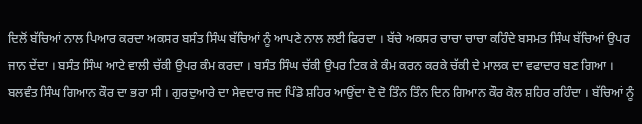ਦਿਲੋਂ ਬੱਚਿਆਂ ਨਾਲ ਪਿਆਰ ਕਰਦਾ ਅਕਸਰ ਬਸੰਤ ਸਿੰਘ ਬੱਚਿਆਂ ਨੂੰ ਆਪਣੇ ਨਾਲ ਲਈ ਫਿਰਦਾ । ਬੱਚੇ ਅਕਸਰ ਚਾਚਾ ਚਾਚਾ ਕਹਿੰਦੇ ਬਸਮਤ ਸਿੰਘ ਬੱਚਿਆਂ ਉਪਰ ਜਾਨ ਦੇਂਦਾ । ਬਸੰਤ ਸਿੰਘ ਆਟੇ ਵਾਲੀ ਚੱਕੀ ਉਪਰ ਕੰਮ ਕਰਦਾ । ਬਸੰਤ ਸਿੰਘ ਚੱਕੀ ਉਪਰ ਟਿਕ ਕੇ ਕੰਮ ਕਰਨ ਕਰਕੇ ਚੱਕੀ ਦੇ ਮਾਲਕ ਦਾ ਵਫਾਦਾਰ ਬਣ ਗਿਆ ।
ਬਲਵੰਤ ਸਿੰਘ ਗਿਆਨ ਕੌਰ ਦਾ ਭਰਾ ਸੀ । ਗੁਰਦੁਆਰੇ ਦਾ ਸੇਵਦਾਰ ਜਦ ਪਿੰਡੋ ਸ਼ਹਿਰ ਆਉਂਦਾ ਦੋ ਦੋ ਤਿੰਨ ਤਿੰਨ ਦਿਨ ਗਿਆਨ ਕੌਰ ਕੋਲ ਸ਼ਹਿਰ ਰਹਿੰਦਾ । ਬੱਚਿਆਂ ਨੂੰ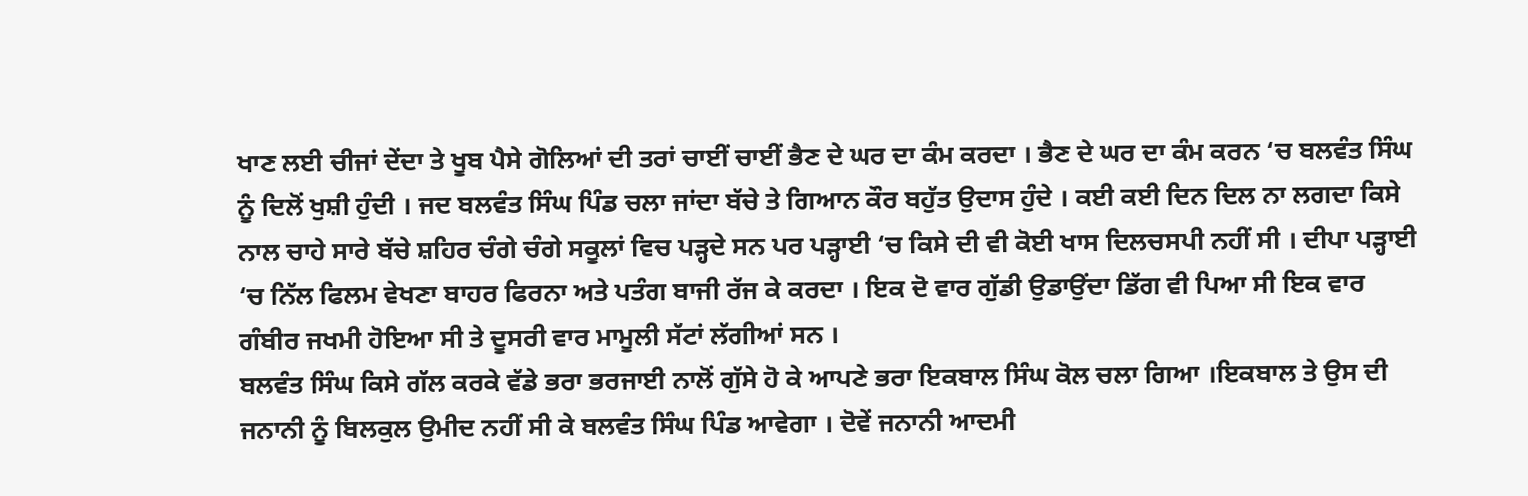ਖਾਣ ਲਈ ਚੀਜਾਂ ਦੇਂਦਾ ਤੇ ਖੂਬ ਪੈਸੇ ਗੋਲਿਆਂ ਦੀ ਤਰਾਂ ਚਾਈਂ ਚਾਈਂ ਭੈਣ ਦੇ ਘਰ ਦਾ ਕੰਮ ਕਰਦਾ । ਭੈਣ ਦੇ ਘਰ ਦਾ ਕੰਮ ਕਰਨ ‘ਚ ਬਲਵੰਤ ਸਿੰਘ ਨੂੰ ਦਿਲੋਂ ਖੁਸ਼ੀ ਹੁੰਦੀ । ਜਦ ਬਲਵੰਤ ਸਿੰਘ ਪਿੰਡ ਚਲਾ ਜਾਂਦਾ ਬੱਚੇ ਤੇ ਗਿਆਨ ਕੌਰ ਬਹੁੱਤ ਉਦਾਸ ਹੁੰਦੇ । ਕਈ ਕਈ ਦਿਨ ਦਿਲ ਨਾ ਲਗਦਾ ਕਿਸੇ ਨਾਲ ਚਾਹੇ ਸਾਰੇ ਬੱਚੇ ਸ਼ਹਿਰ ਚੰਗੇ ਚੰਗੇ ਸਕੂਲਾਂ ਵਿਚ ਪੜ੍ਹਦੇ ਸਨ ਪਰ ਪੜ੍ਹਾਈ ‘ਚ ਕਿਸੇ ਦੀ ਵੀ ਕੋਈ ਖਾਸ ਦਿਲਚਸਪੀ ਨਹੀਂ ਸੀ । ਦੀਪਾ ਪੜ੍ਹਾਈ ‘ਚ ਨਿੱਲ ਫਿਲਮ ਵੇਖਣਾ ਬਾਹਰ ਫਿਰਨਾ ਅਤੇ ਪਤੰਗ ਬਾਜੀ ਰੱਜ ਕੇ ਕਰਦਾ । ਇਕ ਦੋ ਵਾਰ ਗੁੱਡੀ ਉਡਾਉਂਦਾ ਡਿੱਗ ਵੀ ਪਿਆ ਸੀ ਇਕ ਵਾਰ ਗੰਬੀਰ ਜਖਮੀ ਹੋਇਆ ਸੀ ਤੇ ਦੂਸਰੀ ਵਾਰ ਮਾਮੂਲੀ ਸੱਟਾਂ ਲੱਗੀਆਂ ਸਨ ।
ਬਲਵੰਤ ਸਿੰਘ ਕਿਸੇ ਗੱਲ ਕਰਕੇ ਵੱਡੇ ਭਰਾ ਭਰਜਾਈ ਨਾਲੋਂ ਗੁੱਸੇ ਹੋ ਕੇ ਆਪਣੇ ਭਰਾ ਇਕਬਾਲ ਸਿੰਘ ਕੋਲ ਚਲਾ ਗਿਆ ।ਇਕਬਾਲ ਤੇ ਉਸ ਦੀ ਜਨਾਨੀ ਨੂੰ ਬਿਲਕੁਲ ਉਮੀਦ ਨਹੀਂ ਸੀ ਕੇ ਬਲਵੰਤ ਸਿੰਘ ਪਿੰਡ ਆਵੇਗਾ । ਦੋਵੇਂ ਜਨਾਨੀ ਆਦਮੀ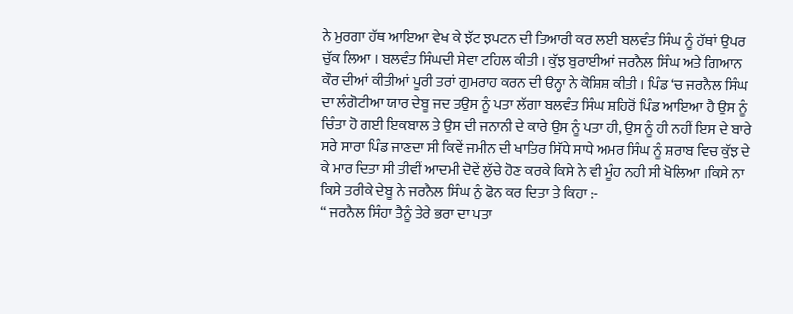ਨੇ ਮੁਰਗਾ ਹੱਥ ਆਇਆ ਵੇਖ ਕੇ ਝੱਟ ਝਪਟਨ ਦੀ ਤਿਆਰੀ ਕਰ ਲਈ ਬਲਵੰਤ ਸਿੰਘ ਨੂੰ ਹੱਥਾਂ ਉਪਰ ਚੁੱਕ ਲਿਆ । ਬਲਵੰਤ ਸਿੰਘਦੀ ਸੇਵਾ ਟਹਿਲ ਕੀਤੀ । ਕੁੱਝ ਬੁਰਾਈਆਂ ਜਰਨੈਲ ਸਿੰਘ ਅਤੇ ਗਿਆਨ ਕੌਰ ਦੀਆਂ ਕੀਤੀਆਂ ਪੂਰੀ ਤਰਾਂ ਗੁਮਰਾਹ ਕਰਨ ਦੀ ੳਨ੍ਹਾ ਨੇ ਕੋਸ਼ਿਸ਼ ਕੀਤੀ । ਪਿੰਡ ‘ਚ ਜਰਨੈਲ ਸਿੰਘ ਦਾ ਲੰਗੋਟੀਆ ਯਾਰ ਦੇਬੂ ਜਦ ਤਉਸ ਨੂੰ ਪਤਾ ਲੱਗਾ ਬਲਵੰਤ ਸਿੰਘ ਸ਼ਹਿਰੋਂ ਪਿੰਡ ਆਇਆ ਹੈ ਉਸ ਨੂੰ ਚਿੰਤਾ ਹੋ ਗਈ ਇਕਬਾਲ ਤੇ ਉਸ ਦੀ ਜਨਾਨੀ ਦੇ ਕਾਰੇ ਉਸ ਨੂੰ ਪਤਾ ਹੀ, ਉਸ ਨੂੰ ਹੀ ਨਹੀਂ ਇਸ ਦੇ ਬਾਰੇ ਸਰੇ ਸਾਰਾ ਪਿੰਡ ਜਾਣਦਾ ਸੀ ਕਿਵੇਂ ਜਮੀਨ ਦੀ ਖਾਤਿਰ ਸਿੱਧੇ ਸਾਧੇ ਅਮਰ ਸਿੰਘ ਨੂੰ ਸ਼ਰਾਬ ਵਿਚ ਕੁੱਝ ਦੇ ਕੇ ਮਾਰ ਦਿਤਾ ਸੀ ਤੀਵੀਂ ਆਦਮੀ ਦੋਵੇਂ ਲੁੱਚੇ ਹੋਣ ਕਰਕੇ ਕਿਸੇ ਨੇ ਵੀ ਮੂੰਹ ਨਹੀ ਸੀ ਖੋਲਿਆ ।ਕਿਸੇ ਨਾ ਕਿਸੇ ਤਰੀਕੇ ਦੇਬੂ ਨੇ ਜਰਨੈਲ ਸਿੰਘ ਨੁੰ ਫੋਨ ਕਰ ਦਿਤਾ ਤੇ ਕਿਹਾ :-
“ ਜਰਨੈਲ ਸਿੰਹਾ ਤੈਨੂੰ ਤੇਰੇ ਭਰਾ ਦਾ ਪਤਾ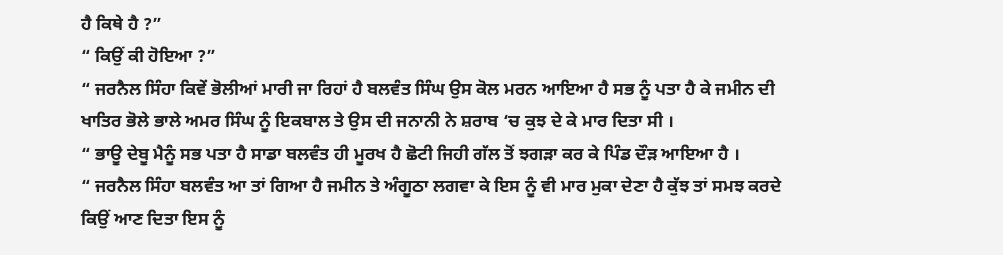ਹੈ ਕਿਥੇ ਹੈ ?”
“ ਕਿਉਂ ਕੀ ਹੋਇਆ ?”
“ ਜਰਨੈਲ ਸਿੰਹਾ ਕਿਵੇਂ ਭੋਲੀਆਂ ਮਾਰੀ ਜਾ ਰਿਹਾਂ ਹੈ ਬਲਵੰਤ ਸਿੰਘ ਉਸ ਕੋਲ ਮਰਨ ਆਇਆ ਹੈ ਸਭ ਨੂੰ ਪਤਾ ਹੈ ਕੇ ਜਮੀਨ ਦੀ ਖਾਤਿਰ ਭੋਲੇ ਭਾਲੇ ਅਮਰ ਸਿੰਘ ਨੂੰ ਇਕਬਾਲ ਤੇ ਉਸ ਦੀ ਜਨਾਨੀ ਨੇ ਸ਼ਰਾਬ ‘ਚ ਕੁਝ ਦੇ ਕੇ ਮਾਰ ਦਿਤਾ ਸੀ ।
“ ਭਾਊ ਦੇਬੂ ਮੈਨੂੰ ਸਭ ਪਤਾ ਹੈ ਸਾਡਾ ਬਲਵੰਤ ਹੀ ਮੂਰਖ ਹੈ ਛੋਟੀ ਜਿਹੀ ਗੱਲ ਤੋਂ ਝਗੜਾ ਕਰ ਕੇ ਪਿੰਡ ਦੌੜ ਆਇਆ ਹੈ ।
“ ਜਰਨੈਲ ਸਿੰਹਾ ਬਲਵੰਤ ਆ ਤਾਂ ਗਿਆ ਹੈ ਜਮੀਨ ਤੇ ਅੰਗੂਠਾ ਲਗਵਾ ਕੇ ਇਸ ਨੂੰ ਵੀ ਮਾਰ ਮੁਕਾ ਦੇਣਾ ਹੈ ਕੁੱਝ ਤਾਂ ਸਮਝ ਕਰਦੇ ਕਿਉਂ ਆਣ ਦਿਤਾ ਇਸ ਨੂੰ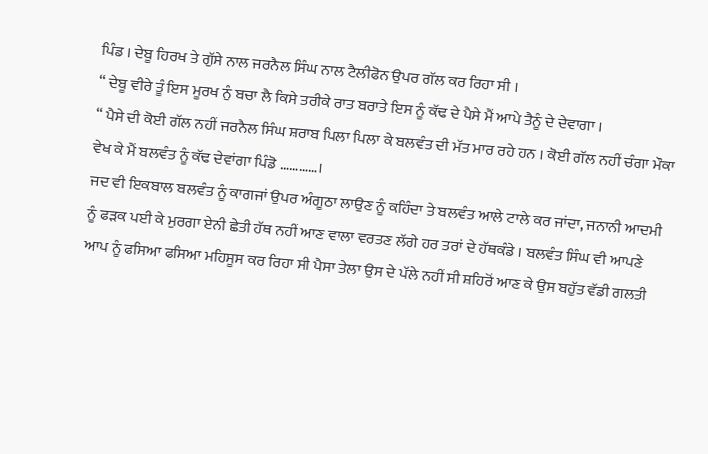ਪਿੰਡ । ਦੇਬੂ ਹਿਰਖ ਤੇ ਗੁੱਸੇ ਨਾਲ ਜਰਨੈਲ ਸਿੰਘ ਨਾਲ ਟੈਲੀਫੋਨ ਉਪਰ ਗੱਲ ਕਰ ਰਿਹਾ ਸੀ ।
“ ਦੇਬੂ ਵੀਰੇ ਤੂੰ ਇਸ ਮੂਰਖ ਨੁੰ ਬਚਾ ਲੈ ਕਿਸੇ ਤਰੀਕੇ ਰਾਤ ਬਰਾਤੇ ਇਸ ਨੂੰ ਕੱਢ ਦੇ ਪੈਸੇ ਮੈਂ ਆਪੇ ਤੈਨੂੰ ਦੇ ਦੇਵਾਗਾ ।
“ ਪੈਸੇ ਦੀ ਕੋਈ ਗੱਲ ਨਹੀਂ ਜਰਨੈਲ ਸਿੰਘ ਸ਼ਰਾਬ ਪਿਲਾ ਪਿਲਾ ਕੇ ਬਲਵੰਤ ਦੀ ਮੱਤ ਮਾਰ ਰਹੇ ਹਨ । ਕੋਈ ਗੱਲ ਨਹੀਂ ਚੰਗਾ ਮੌਕਾ ਵੇਖ ਕੇ ਮੈਂ ਬਲਵੰਤ ਨੂੰ ਕੱਢ ਦੇਵਾਂਗਾ ਪਿੰਡੋ …………।
ਜਦ ਵੀ ਇਕਬਾਲ ਬਲਵੰਤ ਨੂੰ ਕਾਗਜਾਂ ਉਪਰ ਅੰਗੂਠਾ ਲਾਉਣ ਨੂੰ ਕਹਿੰਦਾ ਤੇ ਬਲਵੰਤ ਆਲੇ ਟਾਲੇ ਕਰ ਜਾਂਦਾ, ਜਨਾਨੀ ਆਦਮੀ ਨੂੰ ਫੜਕ ਪਈ ਕੇ ਮੁਰਗਾ ਏਨੀ ਛੇਤੀ ਹੱਥ ਨਹੀਂ ਆਣ ਵਾਲਾ ਵਰਤਣ ਲੱਗੇ ਹਰ ਤਰਾਂ ਦੇ ਹੱਥਕੰਡੇ । ਬਲਵੰਤ ਸਿੰਘ ਵੀ ਆਪਣੇ ਆਪ ਨੂੰ ਫਸਿਆ ਫਸਿਆ ਮਹਿਸੂਸ ਕਰ ਰਿਹਾ ਸੀ ਪੈਸਾ ਤੇਲਾ ਉਸ ਦੇ ਪੱਲੇ ਨਹੀਂ ਸੀ ਸ਼ਹਿਰੋਂ ਆਣ ਕੇ ਉਸ ਬਹੁੱਤ ਵੱਡੀ ਗਲਤੀ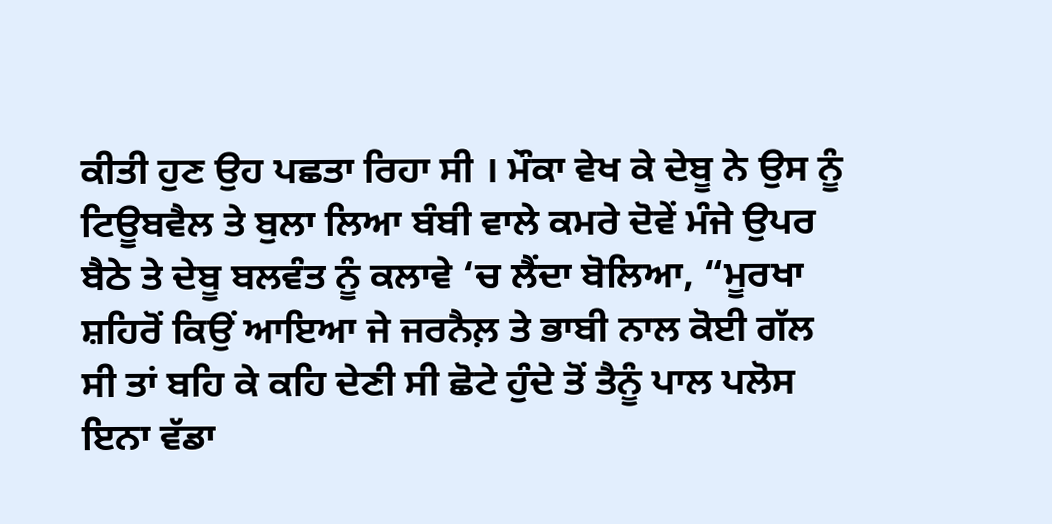ਕੀਤੀ ਹੁਣ ਉਹ ਪਛਤਾ ਰਿਹਾ ਸੀ । ਮੌਕਾ ਵੇਖ ਕੇ ਦੇਬੂ ਨੇ ਉਸ ਨੂੰ ਟਿਊਬਵੈਲ ਤੇ ਬੁਲਾ ਲਿਆ ਬੰਬੀ ਵਾਲੇ ਕਮਰੇ ਦੋਵੇਂ ਮੰਜੇ ਉਪਰ ਬੈਠੇ ਤੇ ਦੇਬੂ ਬਲਵੰਤ ਨੂੰ ਕਲਾਵੇ ‘ਚ ਲੈਂਦਾ ਬੋਲਿਆ, “ਮੂਰਖਾ ਸ਼ਹਿਰੋਂ ਕਿਉਂ ਆਇਆ ਜੇ ਜਰਨੈਲ਼ ਤੇ ਭਾਬੀ ਨਾਲ ਕੋਈ ਗੱਲ ਸੀ ਤਾਂ ਬਹਿ ਕੇ ਕਹਿ ਦੇਣੀ ਸੀ ਛੋਟੇ ਹੁੰਦੇ ਤੋਂ ਤੈਨੂੰ ਪਾਲ ਪਲੋਸ ਇਨਾ ਵੱਡਾ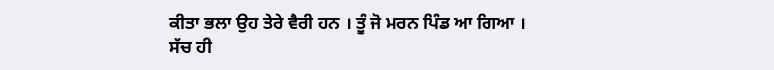ਕੀਤਾ ਭਲਾ ਉਹ ਤੇਰੇ ਵੈਰੀ ਹਨ । ਤੂੰ ਜੋ ਮਰਨ ਪਿੰਡ ਆ ਗਿਆ ।
ਸੱਚ ਹੀ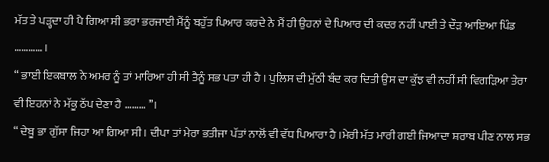ਮੱਤ ਤੇ ਪੜ੍ਹਦਾ ਹੀ ਪੈ ਗਿਆ ਸੀ ਭਰਾ ਭਰਜਾਈ ਮੈਂਨੂੰ ਬਹੁੱਤ ਪਿਆਰ ਕਰਦੇ ਨੇ ਮੈਂ ਹੀ ਉਹਨਾਂ ਦੇ ਪਿਆਰ ਦੀ ਕਦਰ ਨਹੀਂ ਪਾਈ ਤੇ ਦੌੜ ਆਇਆ ਪਿੰਡ ………… ।
“ ਭਾਈ ਇਕਬਾਲ ਨੇ ਅਮਰ ਨੂੰ ਤਾਂ ਮਾਰਿਆ ਹੀ ਸੀ ਤੈਨੂੰ ਸਭ ਪਤਾ ਹੀ ਹੈ । ਪੁਲਿਸ ਦੀ ਮੁੱਠੀ ਬੰਦ ਕਰ ਦਿਤੀ ਉਸ ਦਾ ਕੁੱਝ ਵੀ ਨਹੀਂ ਸੀ ਵਿਗੜਿਆ ਤੇਰਾ ਵੀ ਇਹਨਾਂ ਨੇ ਮੱਕੂ ਠੱਪ ਦੇਣਾ ਹੈ ……… ’’।
“ ਦੇਬੂ ਭਾ ਗੁੱਸਾ ਜਿਹਾ ਆ ਗਿਆ ਸੀ । ਦੀਪਾ ਤਾਂ ਮੇਰਾ ਭਤੀਜਾ ਪੱਤਾਂ ਨਾਲੋਂ ਵੀ ਵੱਧ ਪਿਆਰਾ ਹੈ ।ਮੇਰੀ ਮੱਤ ਮਾਰੀ ਗਈ ਜਿਆਦਾ ਸ਼ਰਾਬ ਪੀਣ ਨਾਲ ਸਭ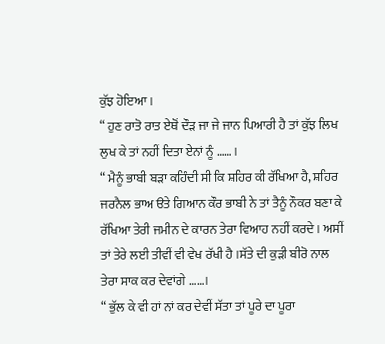ਕੁੱਝ ਹੋਇਆ ।
“ ਹੁਣ ਰਾਤੋ ਰਾਤ ਏਥੋਂ ਦੌੜ ਜਾ ਜੇ ਜਾਨ ਪਿਆਰੀ ਹੈ ਤਾਂ ਕੁੱਝ ਲਿਖ ਲੁਖ ਕੇ ਤਾਂ ਨਹੀਂ ਦਿਤਾ ਏਨਾਂ ਨੂੰ …… ।
“ ਮੈਨੂੰ ਭਾਬੀ ਬੜਾ ਕਹਿੰਦੀ ਸੀ ਕਿ ਸ਼ਹਿਰ ਕੀ ਰੱਖਿਆ ਹੈ, ਸ਼ਹਿਰ ਜਰਨੈਲ ਭਾਅ ੳਤੇ ਗਿਆਨ ਕੌਰ ਭਾਬੀ ਨੇ ਤਾਂ ਤੈਨੂੰ ਨੌਕਰ ਬਣਾ ਕੇ ਰੱਖਿਆ ਤੇਰੀ ਜਮੀਨ ਦੇ ਕਾਰਨ ਤੇਰਾ ਵਿਆਹ ਨਹੀਂ ਕਰਦੇ । ਅਸੀਂ ਤਾਂ ਤੇਰੇ ਲਈ ਤੀਵੀਂ ਵੀ ਵੇਖ ਰੱਖੀ ਹੈ ।ਸੱਤੇ ਦੀ ਕੁੜੀ ਬੀਰੋ ਨਾਲ ਤੇਰਾ ਸਾਕ ਕਰ ਦੇਵਾਂਗੇ ……।
“ ਭੁੱਲ ਕੇ ਵੀ ਹਾਂ ਨਾਂ ਕਰ ਦੇਵੀਂ ਸੱਤਾ ਤਾਂ ਪੂਰੇ ਦਾ ਪੂਰਾ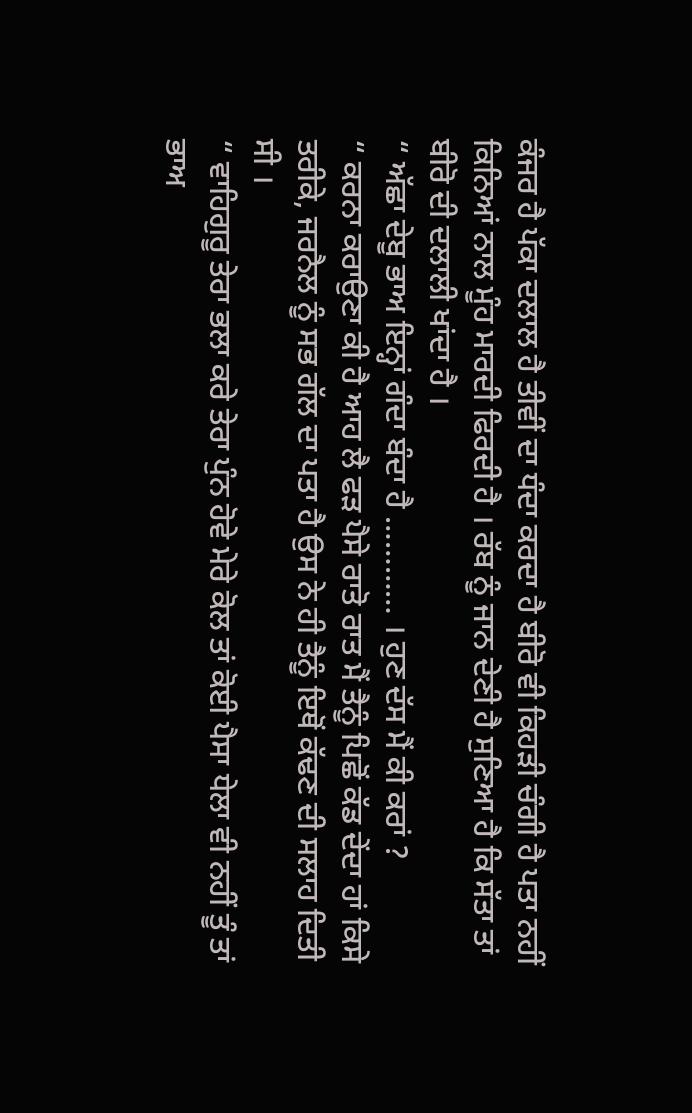ਕੰਜਰ ਹੈ ਪੱਕਾ ਦਲਾਲ ਹੈ ਤੀਵੀਂ ਦਾ ਧੰਦਾ ਕਰਦਾ ਹੈ ਬੀਰੋ ਵੀ ਕਿਹੜੀ ਚੰਗੀ ਹੈ ਪਤਾ ਨਹੀਂ ਕਿਨਿਆਂ ਨਾਲ ਮੂੰਹ ਮਾਰਦੀ ਫਿਰਦੀ ਹੈ । ਰੱਬ ਨੂੰ ਜਾਨ ਦੇਣੀ ਹੈ ਸੁਣਿਆ ਹੈ ਕਿ ਸੱਤਾ ਤਾਂ ਬੀਰੋ ਦੀ ਦਲਾਲੀ ਖਾਂਦਾ ਹੈ ।
“ ਅੱਛਾ ਦੇਬੂ ਭਾਅ ਇਨ੍ਹਾਂ ਗੰਦਾ ਬੰਦਾ ਹੈ ………… । ਹੁਣ ਦੱਸ ਮੈਂ ਕੀ ਕਰਾਂ ?
“ ਕਰਨਾ ਕਰਾਉਣਾ ਕੀ ਹੈ ਆਹ ਲੈ ਫੜ ਪੈਸੇ ਰਾਤੋ ਰਾਤ ਮੈਂ ਤੈਨੂੰ ਪਿਛੋਂ ਕੱਡ ਦੇਂਦਾ ਹਾਂ ਕਿਸੇ ਤਰੀਕੇ, ਜਰਨੈਲ ਨੂੰ ਸਭ ਗੱਲ ਦਾ ਪਤਾ ਹੈ ਉਸ ਨੇ ਹੀ ਤੈਨੂੰ ਇਥੋਂ ਕੱਢਣ ਦੀ ਸਲਾਹ ਦਿਤੀ ਸੀ ।
“ ਵਾਹਿਗੁਰੂ ਤੇਰਾ ਭਲਾ ਕਰੇ ਤੇਰਾ ਪੁੰਨ ਹੋਵੇ ਮੇਰੇ ਕੋਲ ਤਾਂ ਕੋਈ ਪੈਸਾ ਧੇਲਾ ਵੀ ਨਹੀਂ ਤੂੰ ਤਾਂ ਭਾਅ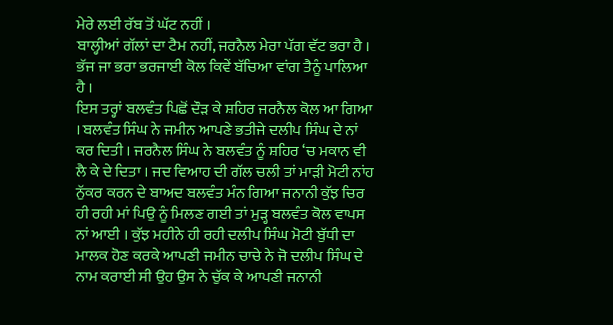ਮੇਰੇ ਲਈ ਰੱਬ ਤੋਂ ਘੱਟ ਨਹੀਂ ।
ਬਾਲ੍ਹੀਆਂ ਗੱਲਾਂ ਦਾ ਟੈਮ ਨਹੀਂ, ਜਰਨੈਲ ਮੇਰਾ ਪੱਗ ਵੱਟ ਭਰਾ ਹੈ । ਭੱਜ ਜਾ ਭਰਾ ਭਰਜਾਈ ਕੋਲ ਕਿਵੇਂ ਬੱਚਿਆ ਵਾਂਗ ਤੈਨੂੰ ਪਾਲਿਆ ਹੈ ।
ਇਸ ਤਰ੍ਹਾਂ ਬਲਵੰਤ ਪਿਛੋਂ ਦੌੜ ਕੇ ਸ਼ਹਿਰ ਜਰਨੈਲ ਕੋਲ ਆ ਗਿਆ । ਬਲਵੰਤ ਸਿੰਘ ਨੇ ਜਮੀਨ ਆਪਣੇ ਭਤੀਜੇ ਦਲੀਪ ਸਿੰਘ ਦੇ ਨਾਂ ਕਰ ਦਿਤੀ । ਜਰਨੈਲ ਸਿੰਘ ਨੇ ਬਲਵੰਤ ਨੂੰ ਸ਼ਹਿਰ ‘ਚ ਮਕਾਨ ਵੀ ਲੈ ਕੇ ਦੇ ਦਿਤਾ । ਜਦ ਵਿਆਹ ਦੀ ਗੱਲ ਚਲੀ ਤਾਂ ਮਾੜੀ ਮੋਟੀ ਨਾਂਹ ਨੁੱਕਰ ਕਰਨ ਦੇ ਬਾਅਦ ਬਲਵੰਤ ਮੰਨ ਗਿਆ ਜਨਾਨੀ ਕੁੱਝ ਚਿਰ ਹੀ ਰਹੀ ਮਾਂ ਪਿਉ ਨੂੰ ਮਿਲਣ ਗਈ ਤਾਂ ਮੁੜ੍ਹ ਬਲਵੰਤ ਕੋਲ ਵਾਪਸ ਨਾਂ ਆਈ । ਕੁੱਝ ਮਹੀਨੇ ਹੀ ਰਹੀ ਦਲੀਪ ਸਿੰਘ ਮੋਟੀ ਬੁੱਧੀ ਦਾ ਮਾਲਕ ਹੋਣ ਕਰਕੇ ਆਪਣੀ ਜਮੀਨ ਚਾਚੇ ਨੇ ਜੋ ਦਲੀਪ ਸਿੰਘ ਦੇ ਨਾਮ ਕਰਾਈ ਸੀ ਉਹ ਉਸ ਨੇ ਚੁੱਕ ਕੇ ਆਪਣੀ ਜਨਾਨੀ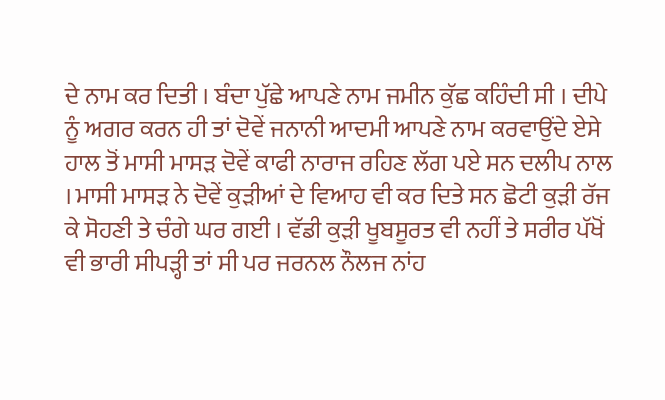ਦੇ ਨਾਮ ਕਰ ਦਿਤੀ । ਬੰਦਾ ਪੁੱਛੇ ਆਪਣੇ ਨਾਮ ਜਮੀਨ ਕੁੱਛ ਕਹਿੰਦੀ ਸੀ । ਦੀਪੇ ਨੂੰ ਅਗਰ ਕਰਨ ਹੀ ਤਾਂ ਦੋਵੇਂ ਜਨਾਨੀ ਆਦਮੀ ਆਪਣੇ ਨਾਮ ਕਰਵਾਉਂਦੇ ਏਸੇ ਹਾਲ ਤੋਂ ਮਾਸੀ ਮਾਸੜ ਦੋਵੇਂ ਕਾਫੀ ਨਾਰਾਜ ਰਹਿਣ ਲੱਗ ਪਏ ਸਨ ਦਲੀਪ ਨਾਲ । ਮਾਸੀ ਮਾਸੜ ਨੇ ਦੋਵੇਂ ਕੁੜੀਆਂ ਦੇ ਵਿਆਹ ਵੀ ਕਰ ਦਿਤੇ ਸਨ ਛੋਟੀ ਕੁੜੀ ਰੱਜ ਕੇ ਸੋਹਣੀ ਤੇ ਚੰਗੇ ਘਰ ਗਈ । ਵੱਡੀ ਕੁੜੀ ਖੂਬਸੂਰਤ ਵੀ ਨਹੀਂ ਤੇ ਸਰੀਰ ਪੱਖੋਂ ਵੀ ਭਾਰੀ ਸੀਪੜ੍ਹੀ ਤਾਂ ਸੀ ਪਰ ਜਰਨਲ ਨੌਲਜ ਨਾਂਹ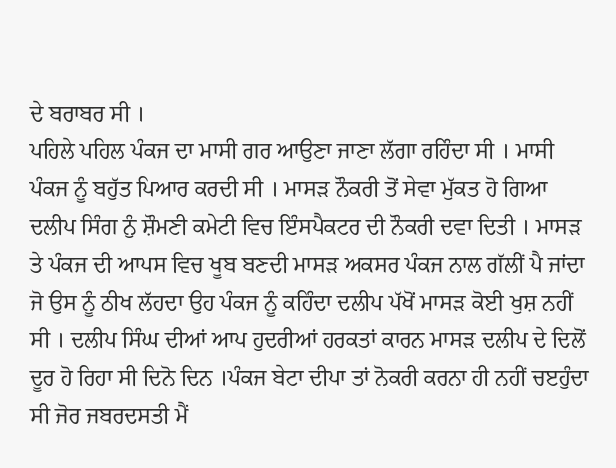ਦੇ ਬਰਾਬਰ ਸੀ ।
ਪਹਿਲੇ ਪਹਿਲ ਪੰਕਜ ਦਾ ਮਾਸੀ ਗਰ ਆਉਣਾ ਜਾਣਾ ਲੱਗਾ ਰਹਿੰਦਾ ਸੀ । ਮਾਸੀ ਪੰਕਜ ਨੂੰ ਬਹੁੱਤ ਪਿਆਰ ਕਰਦੀ ਸੀ । ਮਾਸੜ ਨੌਕਰੀ ਤੋਂ ਸੇਵਾ ਮੁੱਕਤ ਹੋ ਗਿਆ ਦਲੀਪ ਸਿੰਗ ਨੁੰ ਸ਼ੌਮਣੀ ਕਮੇਟੀ ਵਿਚ ਇੰਸਪੈਕਟਰ ਦੀ ਨੌਕਰੀ ਦਵਾ ਦਿਤੀ । ਮਾਸੜ ਤੇ ਪੰਕਜ ਦੀ ਆਪਸ ਵਿਚ ਖੂਬ ਬਣਦੀ ਮਾਸੜ ਅਕਸਰ ਪੰਕਜ ਨਾਲ ਗੱਲੀਂ ਪੈ ਜਾਂਦਾ ਜੋ ਉਸ ਨੂੰ ਠੀਖ ਲੱਹਦਾ ਉਹ ਪੰਕਜ ਨੂੰ ਕਹਿੰਦਾ ਦਲੀਪ ਪੱਖੋਂ ਮਾਸੜ ਕੋਈ ਖੁਸ਼ ਨਹੀਂ ਸੀ । ਦਲੀਪ ਸਿੰਘ ਦੀਆਂ ਆਪ ਹੁਦਰੀਆਂ ਹਰਕਤਾਂ ਕਾਰਨ ਮਾਸੜ ਦਲੀਪ ਦੇ ਦਿਲੋਂ ਦੂਰ ਹੋ ਰਿਹਾ ਸੀ ਦਿਨੋ ਦਿਨ ।ਪੰਕਜ ਬੇਟਾ ਦੀਪਾ ਤਾਂ ਨੋਕਰੀ ਕਰਨਾ ਹੀ ਨਹੀਂ ਚੲਹੁੰਦਾ ਸੀ ਜੋਰ ਜਬਰਦਸਤੀ ਮੈਂ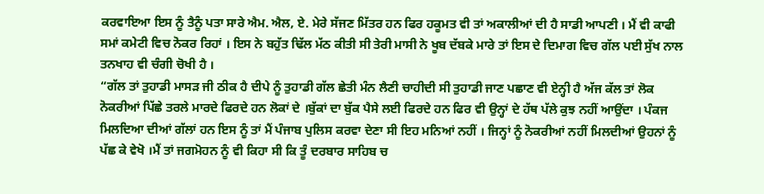ਕਰਵਾਇਆ ਇਸ ਨੂੰ ਤੈਨੂੰ ਪਤਾ ਸਾਰੇ ਐਮ. ਐਲ, ਏ. ਮੇਰੇ ਸੱਜਣ ਮਿੱਤਰ ਹਨ ਫਿਰ ਹਕੂਮਤ ਵੀ ਤਾਂ ਅਕਾਲੀਆਂ ਦੀ ਹੈ ਸਾਡੀ ਆਪਣੀ । ਮੈਂ ਵੀ ਕਾਫੀ ਸਮਾਂ ਕਮੇਟੀ ਵਿਚ ਨੋਕਰ ਰਿਹਾਂ । ਇਸ ਨੇ ਬਹੁੱਤ ਢਿੱਲ ਮੱਠ ਕੀਤੀ ਸੀ ਤੇਰੀ ਮਾਸੀ ਨੇ ਖੂਬ ਦੱਬਕੇ ਮਾਰੇ ਤਾਂ ਇਸ ਦੇ ਦਿਮਾਗ ਵਿਚ ਗੱਲ ਪਈ ਸੁੱਖ ਨਾਲ ਤਨਖਾਹ ਵੀ ਚੰਗੀ ਚੋਖੀ ਹੈ ।
“ਗੱਲ ਤਾਂ ਤੁਹਾਡੀ ਮਾਸੜ ਜੀ ਠੀਕ ਹੈ ਦੀਪੇ ਨੂੰ ਤੁਹਾਡੀ ਗੱਲ ਛੇਤੀ ਮੰਨ ਲੈਣੀ ਚਾਹੀਦੀ ਸੀ ਤੁਹਾਡੀ ਜਾਣ ਪਛਾਣ ਵੀ ਏਨ੍ਹੀ ਹੈ ਅੱਜ ਕੱਲ ਤਾਂ ਲੋਕ ਨੋਕਰੀਆਂ ਪਿੱਛੇ ਤਰਲੇ ਮਾਰਦੇ ਫਿਰਦੇ ਹਨ ਲੋਕਾਂ ਦੇ ।ਬੁੱਕਾਂ ਦਾ ਬੁੱਕ ਪੈਸੇ ਲਈ ਫਿਰਦੇ ਹਨ ਫਿਰ ਵੀ ਉਨ੍ਹਾਂ ਦੇ ਹੱਥ ਪੱਲੇ ਕੁਝ ਨਹੀਂ ਆਉਂਦਾ । ਪੰਕਜ ਮਿਲਦਿਆ ਦੀਆਂ ਗੱਲਾਂ ਹਨ ਇਸ ਨੂੰ ਤਾਂ ਮੈਂ ਪੰਜਾਬ ਪੁਲਿਸ ਕਰਵਾ ਦੇਣਾ ਸੀ ਇਹ ਮਨਿਆਂ ਨਹੀਂ । ਜਿਨ੍ਹਾਂ ਨੂੰ ਨੋਕਰੀਆਂ ਨਹੀਂ ਮਿਲਦੀਆਂ ਉਹਨਾਂ ਨੂੰ ਪੱਛ ਕੇ ਵੇਖੋ ।ਮੈਂ ਤਾਂ ਜਗਮੋਹਨ ਨੂੰ ਵੀ ਕਿਹਾ ਸੀ ਕਿ ਤੂੰ ਦਰਬਾਰ ਸਾਹਿਬ ਚ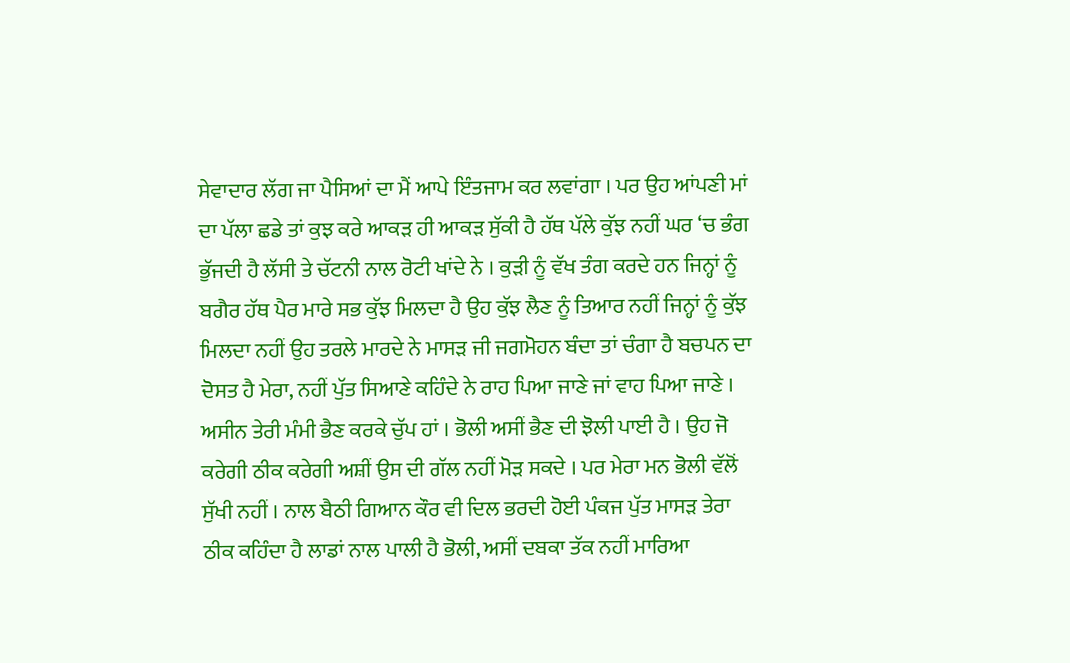ਸੇਵਾਦਾਰ ਲੱਗ ਜਾ ਪੈਸਿਆਂ ਦਾ ਮੈਂ ਆਪੇ ਇੰਤਜਾਮ ਕਰ ਲਵਾਂਗਾ । ਪਰ ਉਹ ਆਂਪਣੀ ਮਾਂ ਦਾ ਪੱਲਾ ਛਡੇ ਤਾਂ ਕੁਝ ਕਰੇ ਆਕੜ ਹੀ ਆਕੜ ਸੁੱਕੀ ਹੈ ਹੱਥ ਪੱਲੇ ਕੁੱਝ ਨਹੀਂ ਘਰ ‘ਚ ਭੰਗ ਭੁੱਜਦੀ ਹੈ ਲੱਸੀ ਤੇ ਚੱਟਨੀ ਨਾਲ ਰੋਟੀ ਖਾਂਦੇ ਨੇ । ਕੁੜੀ ਨੂੰ ਵੱਖ ਤੰਗ ਕਰਦੇ ਹਨ ਜਿਨ੍ਹਾਂ ਨੂੰ ਬਗੈਰ ਹੱਥ ਪੈਰ ਮਾਰੇ ਸਭ ਕੁੱਝ ਮਿਲਦਾ ਹੈ ਉਹ ਕੁੱਝ ਲੈਣ ਨੂੰ ਤਿਆਰ ਨਹੀਂ ਜਿਨ੍ਹਾਂ ਨੂੰ ਕੁੱਝ ਮਿਲਦਾ ਨਹੀਂ ਉਹ ਤਰਲੇ ਮਾਰਦੇ ਨੇ ਮਾਸੜ ਜੀ ਜਗਮੋਹਨ ਬੰਦਾ ਤਾਂ ਚੰਗਾ ਹੈ ਬਚਪਨ ਦਾ ਦੋਸਤ ਹੈ ਮੇਰਾ, ਨਹੀਂ ਪੁੱਤ ਸਿਆਣੇ ਕਹਿੰਦੇ ਨੇ ਰਾਹ ਪਿਆ ਜਾਣੇ ਜਾਂ ਵਾਹ ਪਿਆ ਜਾਣੇ । ਅਸੀਨ ਤੇਰੀ ਮੰਮੀ ਭੈਣ ਕਰਕੇ ਚੁੱਪ ਹਾਂ । ਭੋਲੀ ਅਸੀਂ ਭੈਣ ਦੀ ਝੋਲੀ ਪਾਈ ਹੈ । ਉਹ ਜੋ ਕਰੇਗੀ ਠੀਕ ਕਰੇਗੀ ਅਸ਼ੀਂ ਉਸ ਦੀ ਗੱਲ ਨਹੀਂ ਮੋੜ ਸਕਦੇ । ਪਰ ਮੇਰਾ ਮਨ ਭੋਲੀ ਵੱਲੋਂ ਸੁੱਖੀ ਨਹੀਂ । ਨਾਲ ਬੈਠੀ ਗਿਆਨ ਕੌਰ ਵੀ ਦਿਲ ਭਰਦੀ ਹੋਈ ਪੰਕਜ ਪੁੱਤ ਮਾਸੜ ਤੇਰਾ ਠੀਕ ਕਹਿੰਦਾ ਹੈ ਲਾਡਾਂ ਨਾਲ ਪਾਲੀ ਹੈ ਭੋਲੀ, ਅਸੀਂ ਦਬਕਾ ਤੱਕ ਨਹੀਂ ਮਾਰਿਆ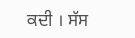ਕਦੀ । ਸੱਸ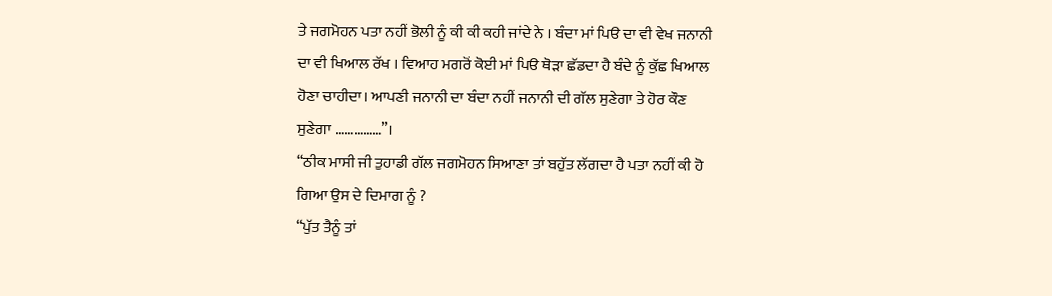ਤੇ ਜਗਮੋਹਨ ਪਤਾ ਨਹੀਂ ਭੋਲੀ ਨੂੰ ਕੀ ਕੀ ਕਹੀ ਜਾਂਦੇ ਨੇ । ਬੰਦਾ ਮਾਂ ਪਿੳ ਦਾ ਵੀ ਵੇਖ ਜਨਾਨੀ ਦਾ ਵੀ ਖਿਆਲ ਰੱਖ । ਵਿਆਹ ਮਗਰੋਂ ਕੋਈ ਮਾਂ ਪਿੳ ਥੋੜਾ ਛੱਡਦਾ ਹੈ ਬੰਦੇ ਨੂੰ ਕੁੱਛ ਖਿਆਲ ਹੋਣਾ ਚਾਹੀਦਾ। ਆਪਣੀ ਜਨਾਨੀ ਦਾ ਬੰਦਾ ਨਹੀਂ ਜਨਾਨੀ ਦੀ ਗੱਲ ਸੁਣੇਗਾ ਤੇ ਹੋਰ ਕੌਣ ਸੁਣੇਗਾ ……………”।
“ਠੀਕ ਮਾਸੀ ਜੀ ਤੁਹਾਡੀ ਗੱਲ ਜਗਮੋਹਨ ਸਿਆਣਾ ਤਾਂ ਬਹੁੱਤ ਲੱਗਦਾ ਹੈ ਪਤਾ ਨਹੀਂ ਕੀ ਹੋ ਗਿਆ ਉਸ ਦੇ ਦਿਮਾਗ ਨੂੰ ?
“ਪੁੱਤ ਤੈਨੂੰ ਤਾਂ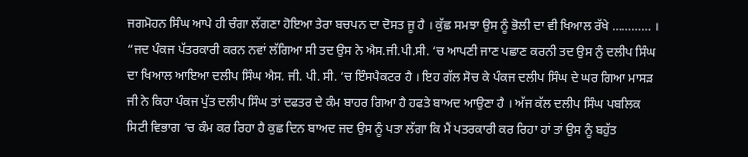ਜਗਮੋਹਨ ਸਿੰਘ ਆਪੇ ਹੀ ਚੰਗਾ ਲੱਗਣਾ ਹੋਇਆ ਤੇਰਾ ਬਚਪਨ ਦਾ ਦੋਸਤ ਜੂ ਹੈ । ਕੁੱਛ ਸਮਝਾ ਉਸ ਨੂੰ ਭੋਲੀ ਦਾ ਵੀ ਖਿਆਲ ਰੱਖੇ ………… ।
“ਜਦ ਪੰਕਜ ਪੱਤਰਕਾਰੀ ਕਰਨ ਨਵਾਂ ਲੱਗਿਆ ਸੀ ਤਦ ਉਸ ਨੇ ਐਸ.ਜੀ.ਪੀ.ਸੀ. ‘ਚ ਆਪਣੀ ਜਾਣ ਪਛਾਣ ਕਰਨੀ ਤਦ ਉਸ ਨੁੰ ਦਲੀਪ ਸਿੰਘ ਦਾ ਖਿਆਲ ਆਇਆ ਦਲੀਪ ਸਿੰਘ ਐਸ. ਜੀ. ਪੀ. ਸੀ. ‘ਚ ਇੰਸਪੈਕਟਰ ਹੈ । ਇਹ ਗੱਲ ਸੋਚ ਕੇ ਪੰਕਜ ਦਲੀਪ ਸਿੰਘ ਦੇ ਘਰ ਗਿਆ ਮਾਸੜ ਜੀ ਨੇ ਕਿਹਾ ਪੰਕਜ ਪੁੱਤ ਦਲੀਪ ਸਿੰਘ ਤਾਂ ਦਫਤਰ ਦੇ ਕੰਮ ਬਾਹਰ ਗਿਆ ਹੈ ਹਫਤੇ ਬਾਅਦ ਆਉਣਾ ਹੈ । ਅੱਜ ਕੱਲ ਦਲੀਪ ਸਿੰਘ ਪਬਲਿਕ ਸਿਟੀ ਵਿਭਾਗ ‘ਚ ਕੰਮ ਕਰ ਰਿਹਾ ਹੈ ਕੁਛ ਦਿਨ ਬਾਅਦ ਜਦ ਉਸ ਨੂੰ ਪਤਾ ਲੱਗਾ ਕਿ ਮੈਂ ਪਤਰਕਾਰੀ ਕਰ ਰਿਹਾ ਹਾਂ ਤਾਂ ਉਸ ਨੂੰ ਬਹੁੱਤ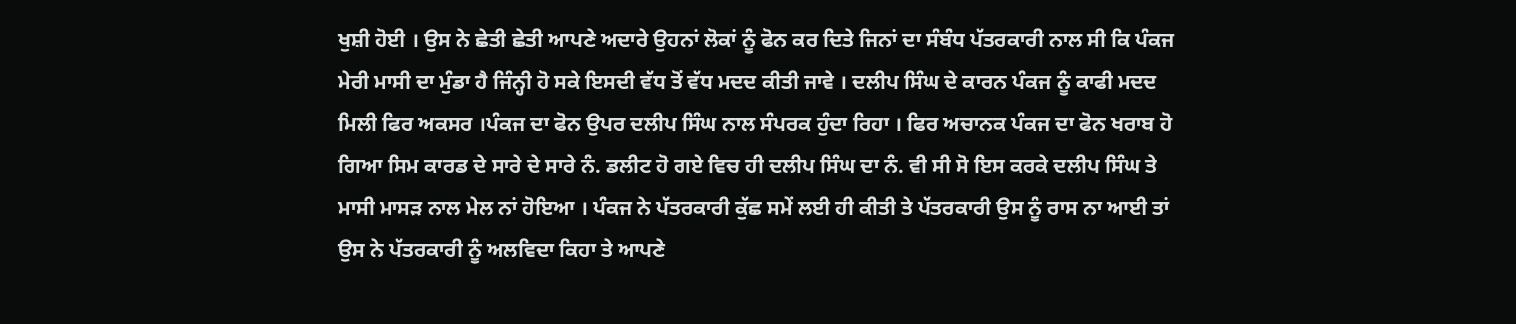ਖੁਸ਼ੀ ਹੋਈ । ਉਸ ਨੇ ਛੇਤੀ ਛੇਤੀ ਆਪਣੇ ਅਦਾਰੇ ਉਹਨਾਂ ਲੋਕਾਂ ਨੂੰ ਫੋਨ ਕਰ ਦਿਤੇ ਜਿਨਾਂ ਦਾ ਸੰਬੰਧ ਪੱਤਰਕਾਰੀ ਨਾਲ ਸੀ ਕਿ ਪੰਕਜ ਮੇਰੀ ਮਾਸੀ ਦਾ ਮੁੰਡਾ ਹੈ ਜਿੰਨ੍ਹੀ ਹੋ ਸਕੇ ਇਸਦੀ ਵੱਧ ਤੋਂ ਵੱਧ ਮਦਦ ਕੀਤੀ ਜਾਵੇ । ਦਲੀਪ ਸਿੰਘ ਦੇ ਕਾਰਨ ਪੰਕਜ ਨੂੰ ਕਾਫੀ ਮਦਦ ਮਿਲੀ ਫਿਰ ਅਕਸਰ ।ਪੰਕਜ ਦਾ ਫੋਨ ਉਪਰ ਦਲੀਪ ਸਿੰਘ ਨਾਲ ਸੰਪਰਕ ਹੁੰਦਾ ਰਿਹਾ । ਫਿਰ ਅਚਾਨਕ ਪੰਕਜ ਦਾ ਫੋਨ ਖਰਾਬ ਹੋ ਗਿਆ ਸਿਮ ਕਾਰਡ ਦੇ ਸਾਰੇ ਦੇ ਸਾਰੇ ਨੰ. ਡਲੀਟ ਹੋ ਗਏ ਵਿਚ ਹੀ ਦਲੀਪ ਸਿੰਘ ਦਾ ਨੰ. ਵੀ ਸੀ ਸੋ ਇਸ ਕਰਕੇ ਦਲੀਪ ਸਿੰਘ ਤੇ ਮਾਸੀ ਮਾਸੜ ਨਾਲ ਮੇਲ ਨਾਂ ਹੋਇਆ । ਪੰਕਜ ਨੇ ਪੱਤਰਕਾਰੀ ਕੁੱਛ ਸਮੇਂ ਲਈ ਹੀ ਕੀਤੀ ਤੇ ਪੱਤਰਕਾਰੀ ਉਸ ਨੂੰ ਰਾਸ ਨਾ ਆਈ ਤਾਂ ਉਸ ਨੇ ਪੱਤਰਕਾਰੀ ਨੂੰ ਅਲਵਿਦਾ ਕਿਹਾ ਤੇ ਆਪਣੇ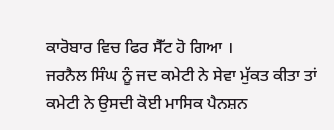ਕਾਰੋਬਾਰ ਵਿਚ ਫਿਰ ਸੈੱਟ ਹੋ ਗਿਆ ।
ਜਰਨੈਲ ਸਿੰਘ ਨੂੰ ਜਦ ਕਮੇਟੀ ਨੇ ਸੇਵਾ ਮੁੱਕਤ ਕੀਤਾ ਤਾਂ ਕਮੇਟੀ ਨੇ ਉਸਦੀ ਕੋਈ ਮਾਸਿਕ ਪੈਨਸ਼ਨ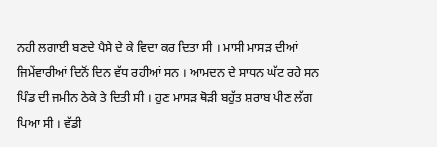ਨਹੀ ਲਗਾਈ ਬਣਦੇ ਪੈਸੇ ਦੇ ਕੇ ਵਿਦਾ ਕਰ ਦਿਤਾ ਸੀ । ਮਾਸੀ ਮਾਸੜ ਦੀਆਂ ਜਿਮੇਂਵਾਰੀਆਂ ਦਿਨੋਂ ਦਿਨ ਵੱਧ ਰਹੀਆਂ ਸਨ । ਆਮਦਨ ਦੇ ਸਾਧਨ ਘੱਟ ਰਹੇ ਸਨ ਪਿੰਡ ਦੀ ਜਮੀਨ ਠੇਕੇ ਤੇ ਦਿਤੀ ਸੀ । ਹੁਣ ਮਾਸੜ ਥੋੜੀ ਬਹੁੱਤ ਸ਼ਰਾਬ ਪੀਣ ਲੱਗ ਪਿਆ ਸੀ । ਵੱਡੀ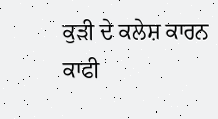ਕੁੜੀ ਦੇ ਕਲੇਸ਼ ਕਾਰਨ ਕਾਫੀ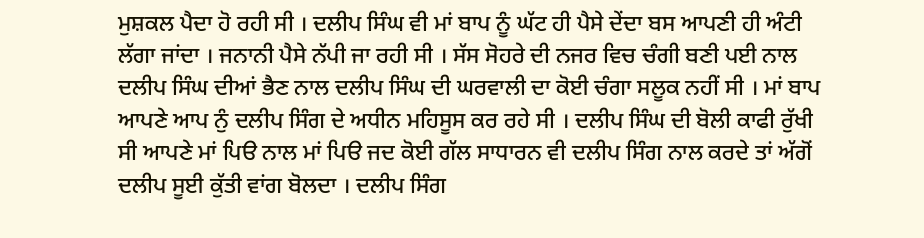ਮੁਸ਼ਕਲ ਪੈਦਾ ਹੋ ਰਹੀ ਸੀ । ਦਲੀਪ ਸਿੰਘ ਵੀ ਮਾਂ ਬਾਪ ਨੂੰ ਘੱਟ ਹੀ ਪੈਸੇ ਦੇਂਦਾ ਬਸ ਆਪਣੀ ਹੀ ਅੰਟੀ ਲੱਗਾ ਜਾਂਦਾ । ਜਨਾਨੀ ਪੈਸੇ ਨੱਪੀ ਜਾ ਰਹੀ ਸੀ । ਸੱਸ ਸੋਹਰੇ ਦੀ ਨਜਰ ਵਿਚ ਚੰਗੀ ਬਣੀ ਪਈ ਨਾਲ ਦਲੀਪ ਸਿੰਘ ਦੀਆਂ ਭੈਣ ਨਾਲ ਦਲੀਪ ਸਿੰਘ ਦੀ ਘਰਵਾਲੀ ਦਾ ਕੋਈ ਚੰਗਾ ਸਲੂਕ ਨਹੀਂ ਸੀ । ਮਾਂ ਬਾਪ ਆਪਣੇ ਆਪ ਨੁੰ ਦਲੀਪ ਸਿੰਗ ਦੇ ਅਧੀਨ ਮਹਿਸੂਸ ਕਰ ਰਹੇ ਸੀ । ਦਲੀਪ ਸਿੰਘ ਦੀ ਬੋਲੀ ਕਾਫੀ ਰੁੱਖੀ ਸੀ ਆਪਣੇ ਮਾਂ ਪਿੳ ਨਾਲ ਮਾਂ ਪਿੳ ਜਦ ਕੋਈ ਗੱਲ ਸਾਧਾਰਨ ਵੀ ਦਲੀਪ ਸਿੰਗ ਨਾਲ ਕਰਦੇ ਤਾਂ ਅੱਗੋਂ ਦਲੀਪ ਸੂਈ ਕੁੱਤੀ ਵਾਂਗ ਬੋਲਦਾ । ਦਲੀਪ ਸਿੰਗ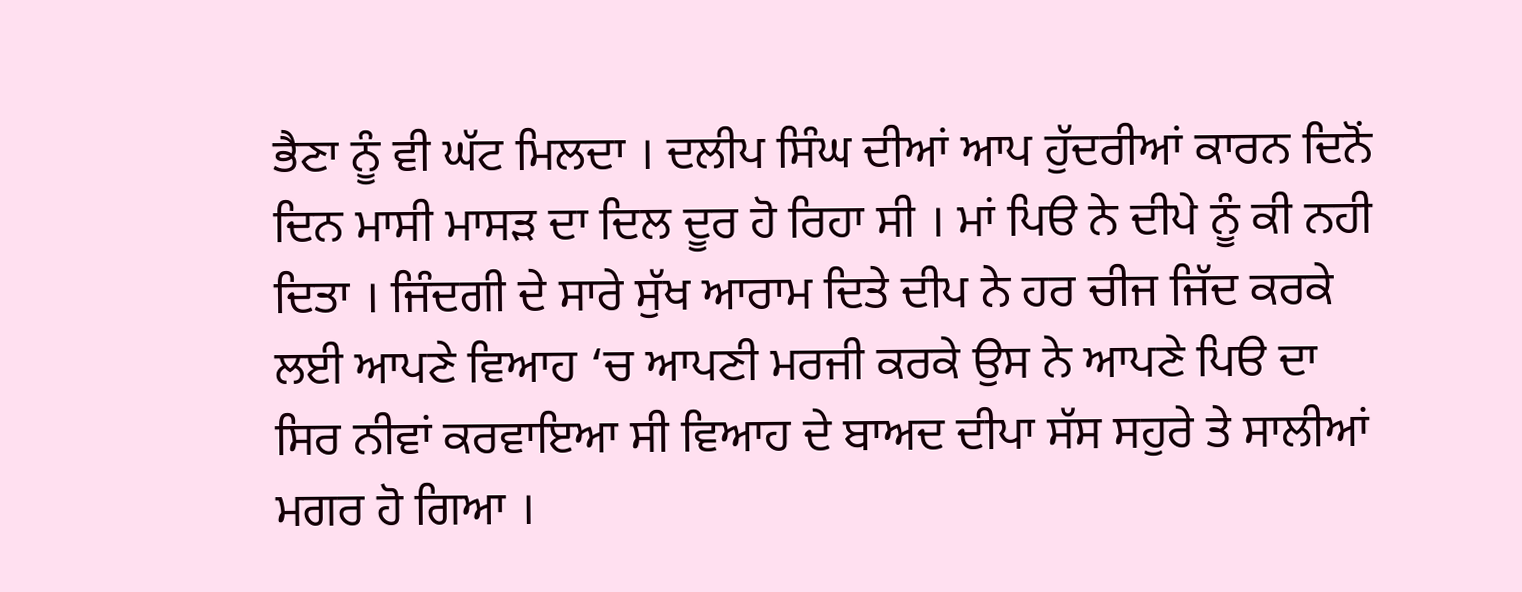ਭੈਣਾ ਨੂੰ ਵੀ ਘੱਟ ਮਿਲਦਾ । ਦਲੀਪ ਸਿੰਘ ਦੀਆਂ ਆਪ ਹੁੱਦਰੀਆਂ ਕਾਰਨ ਦਿਨੋਂ ਦਿਨ ਮਾਸੀ ਮਾਸੜ ਦਾ ਦਿਲ ਦੂਰ ਹੋ ਰਿਹਾ ਸੀ । ਮਾਂ ਪਿੳ ਨੇ ਦੀਪੇ ਨੂੰ ਕੀ ਨਹੀ ਦਿਤਾ । ਜਿੰਦਗੀ ਦੇ ਸਾਰੇ ਸੁੱਖ ਆਰਾਮ ਦਿਤੇ ਦੀਪ ਨੇ ਹਰ ਚੀਜ ਜਿੱਦ ਕਰਕੇ ਲਈ ਆਪਣੇ ਵਿਆਹ ‘ਚ ਆਪਣੀ ਮਰਜੀ ਕਰਕੇ ਉਸ ਨੇ ਆਪਣੇ ਪਿੳ ਦਾ ਸਿਰ ਨੀਵਾਂ ਕਰਵਾਇਆ ਸੀ ਵਿਆਹ ਦੇ ਬਾਅਦ ਦੀਪਾ ਸੱਸ ਸਹੁਰੇ ਤੇ ਸਾਲੀਆਂ ਮਗਰ ਹੋ ਗਿਆ ।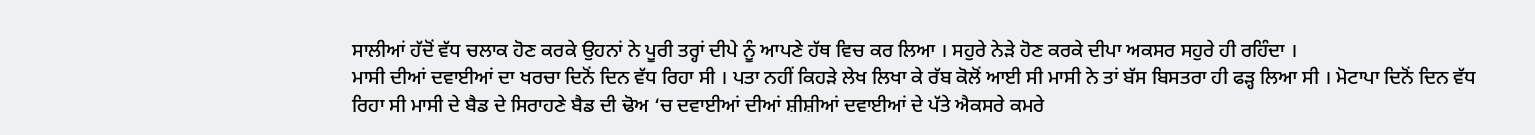ਸਾਲੀਆਂ ਹੱਦੋਂ ਵੱਧ ਚਲਾਕ ਹੋਣ ਕਰਕੇ ਉਹਨਾਂ ਨੇ ਪੂਰੀ ਤਰ੍ਹਾਂ ਦੀਪੇ ਨੂੰ ਆਪਣੇ ਹੱਥ ਵਿਚ ਕਰ ਲਿਆ । ਸਹੁਰੇ ਨੇੜੇ ਹੋਣ ਕਰਕੇ ਦੀਪਾ ਅਕਸਰ ਸਹੁਰੇ ਹੀ ਰਹਿੰਦਾ ।
ਮਾਸੀ ਦੀਆਂ ਦਵਾਈਆਂ ਦਾ ਖਰਚਾ ਦਿਨੋਂ ਦਿਨ ਵੱਧ ਰਿਹਾ ਸੀ । ਪਤਾ ਨਹੀਂ ਕਿਹੜੇ ਲੇਖ ਲਿਖਾ ਕੇ ਰੱਬ ਕੋਲੋਂ ਆਈ ਸੀ ਮਾਸੀ ਨੇ ਤਾਂ ਬੱਸ ਬਿਸਤਰਾ ਹੀ ਫੜ੍ਹ ਲਿਆ ਸੀ । ਮੋਟਾਪਾ ਦਿਨੋਂ ਦਿਨ ਵੱਧ ਰਿਹਾ ਸੀ ਮਾਸੀ ਦੇ ਬੈਡ ਦੇ ਸਿਰਾਹਣੇ ਬੈਡ ਦੀ ਢੋਅ ‘ਚ ਦਵਾਈਆਂ ਦੀਆਂ ਸ਼ੀਸ਼ੀਆਂ ਦਵਾਈਆਂ ਦੇ ਪੱਤੇ ਐਕਸਰੇ ਕਮਰੇ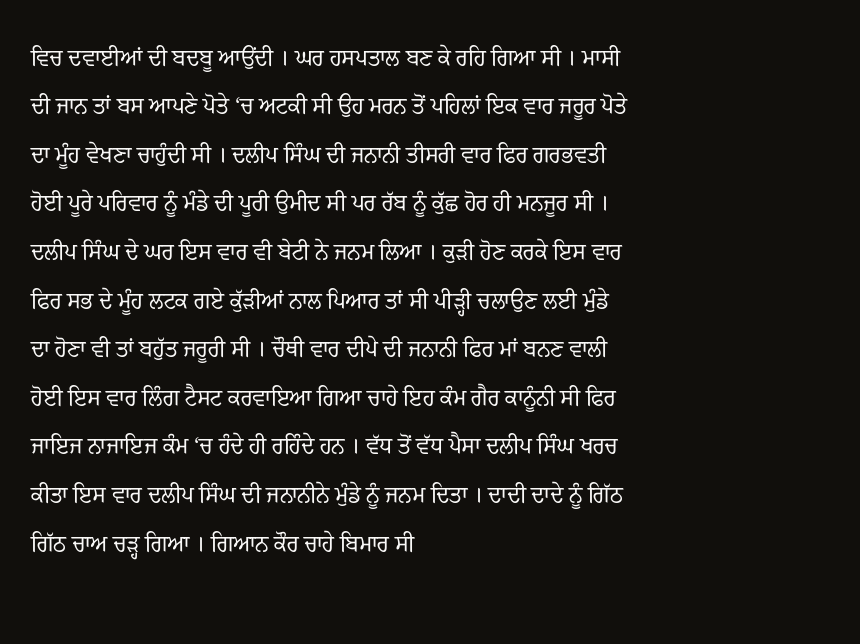ਵਿਚ ਦਵਾਈਆਂ ਦੀ ਬਦਬੂ ਆਉਂਦੀ । ਘਰ ਹਸਪਤਾਲ ਬਣ ਕੇ ਰਹਿ ਗਿਆ ਸੀ । ਮਾਸੀ ਦੀ ਜਾਨ ਤਾਂ ਬਸ ਆਪਣੇ ਪੋਤੇ ‘ਚ ਅਟਕੀ ਸੀ ਉਹ ਮਰਨ ਤੋਂ ਪਹਿਲਾਂ ਇਕ ਵਾਰ ਜਰੂਰ ਪੋਤੇ ਦਾ ਮੂੰਹ ਵੇਖਣਾ ਚਾਹੁੰਦੀ ਸੀ । ਦਲੀਪ ਸਿੰਘ ਦੀ ਜਨਾਨੀ ਤੀਸਰੀ ਵਾਰ ਫਿਰ ਗਰਭਵਤੀ ਹੋਈ ਪੂਰੇ ਪਰਿਵਾਰ ਨੂੰ ਮੰਡੇ ਦੀ ਪੂਰੀ ਉਮੀਦ ਸੀ ਪਰ ਰੱਬ ਨੂੰ ਕੁੱਛ ਹੋਰ ਹੀ ਮਨਜੂਰ ਸੀ । ਦਲੀਪ ਸਿੰਘ ਦੇ ਘਰ ਇਸ ਵਾਰ ਵੀ ਬੇਟੀ ਨੇ ਜਨਮ ਲਿਆ । ਕੁੜੀ ਹੋਣ ਕਰਕੇ ਇਸ ਵਾਰ ਫਿਰ ਸਭ ਦੇ ਮੂੰਹ ਲਟਕ ਗਏ ਕੁੱੜੀਆਂ ਨਾਲ ਪਿਆਰ ਤਾਂ ਸੀ ਪੀੜ੍ਹੀ ਚਲਾਉਣ ਲਈ ਮੁੰਡੇ ਦਾ ਹੋਣਾ ਵੀ ਤਾਂ ਬਹੁੱਤ ਜਰੂਰੀ ਸੀ । ਚੌਥੀ ਵਾਰ ਦੀਪੇ ਦੀ ਜਨਾਨੀ ਫਿਰ ਮਾਂ ਬਨਣ ਵਾਲੀ ਹੋਈ ਇਸ ਵਾਰ ਲਿੰਗ ਟੈਸਟ ਕਰਵਾਇਆ ਗਿਆ ਚਾਹੇ ਇਹ ਕੰਮ ਗੈਰ ਕਾਨੂੰਨੀ ਸੀ ਫਿਰ ਜਾਇਜ ਨਾਜਾਇਜ ਕੰਮ ‘ਚ ਹੰਦੇ ਹੀ ਰਹਿੰਦੇ ਹਨ । ਵੱਧ ਤੋਂ ਵੱਧ ਪੈਸਾ ਦਲੀਪ ਸਿੰਘ ਖਰਚ ਕੀਤਾ ਇਸ ਵਾਰ ਦਲੀਪ ਸਿੰਘ ਦੀ ਜਨਾਨੀਨੇ ਮੁੰਡੇ ਨੂੰ ਜਨਮ ਦਿਤਾ । ਦਾਦੀ ਦਾਦੇ ਨੂੰ ਗਿੱਠ ਗਿੱਠ ਚਾਅ ਚੜ੍ਹ ਗਿਆ । ਗਿਆਨ ਕੌਰ ਚਾਹੇ ਬਿਮਾਰ ਸੀ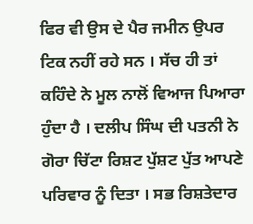ਫਿਰ ਵੀ ਉਸ ਦੇ ਪੈਰ ਜਮੀਨ ਉਪਰ ਟਿਕ ਨਹੀਂ ਰਹੇ ਸਨ । ਸੱਚ ਹੀ ਤਾਂ ਕਹਿੰਦੇ ਨੇ ਮੂਲ ਨਾਲੋਂ ਵਿਆਜ ਪਿਆਰਾ ਹੁੰਦਾ ਹੈ । ਦਲੀਪ ਸਿੰਘ ਦੀ ਪਤਨੀ ਨੇ ਗੋਰਾ ਚਿੱਟਾ ਰਿਸ਼ਟ ਪੁੱਸ਼ਟ ਪੁੱਤ ਆਪਣੇ ਪਰਿਵਾਰ ਨੂੰ ਦਿਤਾ । ਸਭ ਰਿਸ਼ਤੇਦਾਰ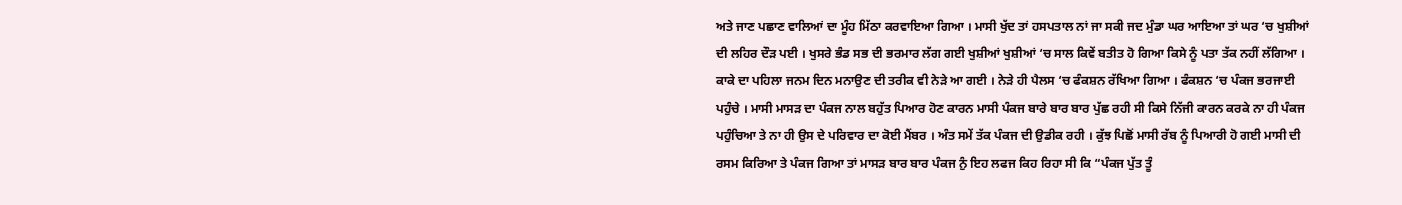ਅਤੇ ਜਾਣ ਪਛਾਣ ਵਾਲਿਆਂ ਦਾ ਮੂੰਹ ਮਿੱਠਾ ਕਰਵਾਇਆ ਗਿਆ । ਮਾਸੀ ਖੁੱਦ ਤਾਂ ਹਸਪਤਾਲ ਨਾਂ ਜਾ ਸਕੀ ਜਦ ਮੁੰਡਾ ਘਰ ਆਇਆ ਤਾਂ ਘਰ ‘ਚ ਖੁਸ਼ੀਆਂ ਦੀ ਲਹਿਰ ਦੌੜ ਪਈ । ਖੁਸਰੇ ਭੰਡ ਸਭ ਦੀ ਭਰਮਾਰ ਲੱਗ ਗਈ ਖੁਸ਼ੀਆਂ ਖੁਸ਼ੀਆਂ ‘ਚ ਸਾਲ ਕਿਵੇਂ ਬਤੀਤ ਹੋ ਗਿਆ ਕਿਸੇ ਨੂੰ ਪਤਾ ਤੱਕ ਨਹੀਂ ਲੱਗਿਆ । ਕਾਕੇ ਦਾ ਪਹਿਲਾ ਜਨਮ ਦਿਨ ਮਨਾਉਣ ਦੀ ਤਰੀਕ ਵੀ ਨੇੜੇ ਆ ਗਈ । ਨੇੜੇ ਹੀ ਪੈਲਸ ‘ਚ ਫੰਕਸ਼ਨ ਰੱਖਿਆ ਗਿਆ । ਫੰਕਸ਼ਨ ‘ਚ ਪੰਕਜ ਭਰਜਾਈ ਪਹੁੰਚੇ । ਮਾਸੀ ਮਾਸੜ ਦਾ ਪੰਕਜ ਨਾਲ ਬਹੁੱਤ ਪਿਆਰ ਹੋਣ ਕਾਰਨ ਮਾਸੀ ਪੰਕਜ ਬਾਰੇ ਬਾਰ ਬਾਰ ਪੁੱਛ ਰਹੀ ਸੀ ਕਿਸੇ ਨਿੱਜੀ ਕਾਰਨ ਕਰਕੇ ਨਾ ਹੀ ਪੰਕਜ ਪਹੁੰਚਿਆ ਤੇ ਨਾ ਹੀ ਉਸ ਦੇ ਪਰਿਵਾਰ ਦਾ ਕੋਈ ਮੈਂਬਰ । ਅੰਤ ਸਮੇਂ ਤੱਕ ਪੰਕਜ ਦੀ ਉਡੀਕ ਰਹੀ । ਕੁੱਝ ਪਿਛੋਂ ਮਾਸੀ ਰੱਬ ਨੂੰ ਪਿਆਰੀ ਹੋ ਗਈ ਮਾਸੀ ਦੀ ਰਸਮ ਕਿਰਿਆ ਤੇ ਪੰਕਜ ਗਿਆ ਤਾਂ ਮਾਸੜ ਬਾਰ ਬਾਰ ਪੰਕਜ ਨੁੰ ਇਹ ਲਫਜ ਕਿਹ ਰਿਹਾ ਸੀ ਕਿ “ਪੰਕਜ ਪੁੱਤ ਤੂੰ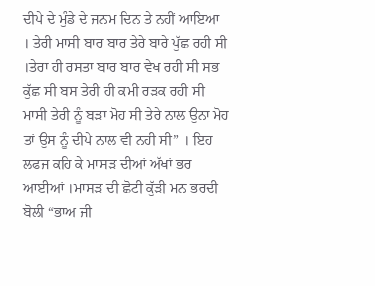ਦੀਪੇ ਦੇ ਮੁੰਡੇ ਦੇ ਜਨਮ ਦਿਨ ਤੇ ਨਹੀਂ ਆਇਆ । ਤੇਰੀ ਮਾਸੀ ਬਾਰ ਬਾਰ ਤੇਰੇ ਬਾਰੇ ਪੁੱਛ ਰਹੀ ਸੀ ।ਤੇਰਾ ਹੀ ਰਸਤਾ ਬਾਰ ਬਾਰ ਵੇਖ ਰਹੀ ਸੀ ਸਭ ਕੁੱਛ ਸੀ ਬਸ ਤੇਰੀ ਹੀ ਕਮੀ ਰੜਕ ਰਹੀ ਸੀ ਮਾਸੀ ਤੇਰੀ ਨੂੰ ਬੜਾ ਮੋਹ ਸੀ ਤੇਰੇ ਨਾਲ ਉਨਾ ਮੋਹ ਤਾਂ ਉਸ ਨੂੰ ਦੀਪੇ ਨਾਲ ਵੀ ਨਹੀ ਸੀ” । ਇਹ ਲਫਜ ਕਹਿ ਕੇ ਮਾਸੜ ਦੀਆਂ ਅੱਖਾਂ ਭਰ ਆਈਆਂ ।ਮਾਸੜ ਦੀ ਛੋਟੀ ਕੁੱੜੀ ਮਨ ਭਰਦੀ ਬੋਲੀ “ਭਾਅ ਜੀ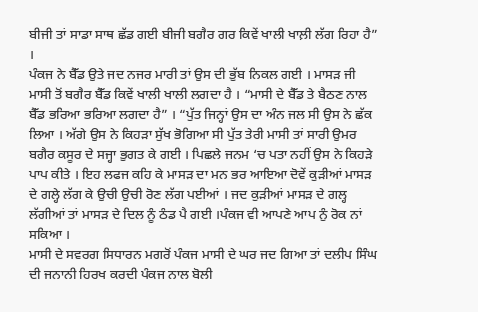ਬੀਜੀ ਤਾਂ ਸਾਡਾ ਸਾਥ ਛੱਡ ਗਈ ਬੀਜੀ ਬਗੈਰ ਗਰ ਕਿਵੇਂ ਖਾਲੀ ਖਾਲ਼ੀ ਲੱਗ ਰਿਹਾ ਹੈ” ।
ਪੰਕਜ ਨੇ ਬੈੱਡ ਉਤੇ ਜਦ ਨਜਰ ਮਾਰੀ ਤਾਂ ਉਸ ਦੀ ਭੁੱਬ ਨਿਕਲ ਗਈ । ਮਾਸੜ ਜੀ ਮਾਸੀ ਤੋਂ ਬਗੈਰ ਬੈੱਡ ਕਿਵੇਂ ਖਾਲੀ ਖਾਲੀ ਲਗਦਾ ਹੈ । “ਮਾਸੀ ਦੇ ਬੈੱਡ ਤੇ ਬੈਠਣ ਨਾਲ ਬੈੱਡ ਭਰਿਆ ਭਰਿਆ ਲਗਦਾ ਹੈ” । “ਪੁੱਤ ਜਿਨ੍ਹਾਂ ਉਸ ਦਾ ਅੰਨ ਜਲ ਸੀ ਉਸ ਨੇ ਛੱਕ ਲਿਆ । ਅੱਗੇ ਉਸ ਨੇ ਕਿਹੜਾ ਸੁੱਖ ਭੋਗਿਆ ਸੀ ਪੁੱਤ ਤੇਰੀ ਮਾਸੀ ਤਾਂ ਸਾਰੀ ਉਮਰ ਬਗੈਰ ਕਸੂਰ ਦੇ ਸਜ੍ਹਾ ਭੁਗਤ ਕੇ ਗਈ । ਪਿਛਲੇ ਜਨਮ ‘ਚ ਪਤਾ ਨਹੀਂ ਉਸ ਨੇ ਕਿਹੜੇ ਪਾਪ ਕੀਤੇ । ਇਹ ਲਫਜ ਕਹਿ ਕੇ ਮਾਸੜ ਦਾ ਮਨ ਭਰ ਆਇਆ ਦੋਵੇਂ ਕੁੜੀਆਂ ਮਾਸੜ ਦੇ ਗਲ੍ਹੇ ਲੱਗ ਕੇ ਉਚੀ ਉਚੀ ਰੋਣ ਲੱਗ ਪਈਆਂ । ਜਦ ਕੁੜੀਆਂ ਮਾਸੜ ਦੇ ਗਲ੍ਹ ਲੱਗੀਆਂ ਤਾਂ ਮਾਸੜ ਦੇ ਦਿਲ ਨੂੰ ਠੰਡ ਪੈ ਗਈ ।ਪੰਕਜ ਵੀ ਆਪਣੇ ਆਪ ਨੁੰ ਰੋਕ ਨਾਂ ਸਕਿਆ ।
ਮਾਸੀ ਦੇ ਸਵਰਗ ਸਿਧਾਰਨ ਮਗਰੋਂ ਪੰਕਜ ਮਾਸੀ ਦੇ ਘਰ ਜਦ ਗਿਆ ਤਾਂ ਦਲੀਪ ਸਿੰਘ ਦੀ ਜਨਾਨੀ ਹਿਰਖ ਕਰਦੀ ਪੰਕਜ ਨਾਲ ਬੋਲੀ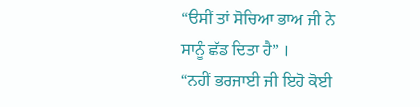“ੳਸੀਂ ਤਾਂ ਸੋਚਿਆ ਭਾਅ ਜੀ ਨੇ ਸਾਨੂੰ ਛੱਡ ਦਿਤਾ ਹੈ” ।
“ਨਹੀਂ ਭਰਜਾਈ ਜੀ ਇਹੋ ਕੋਈ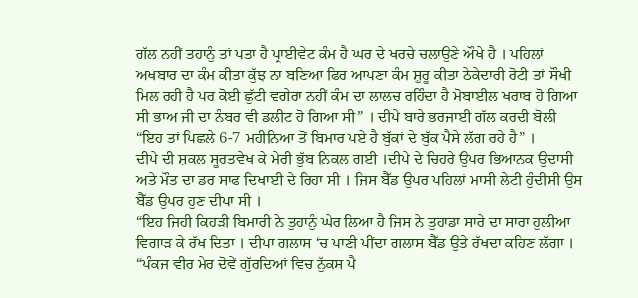ਗੱਲ ਨਹੀਂ ਤਹਾਨੁੰ ਤਾਂ ਪਤਾ ਹੈ ਪ੍ਰਾਈਵੇਟ ਕੰਮ ਹੈ ਘਰ ਦੇ ਖਰਚੇ ਚਲਾਉਣੇ ਔਖੇ ਹੈ । ਪਹਿਲਾਂ ਅਖਬਾਰ ਦਾ ਕੰਮ ਕੀਤਾ ਕੁੱਝ ਨਾ ਬਣਿਆ ਫਿਰ ਆਪਣਾ ਕੰਮ ਸ਼ੁਰੂ ਕੀਤਾ ਠੇਕੇਦਾਰੀ ਰੋਟੀ ਤਾਂ ਸੌਖੀ ਮਿਲ ਰਹੀ ਹੈ ਪਰ ਕੋਈ ਛੁੱਟੀ ਵਗੇਰਾ ਨਹੀਂ ਕੰਮ ਦਾ ਲਾਲਚ ਰਹਿੰਦਾ ਹੈ ਮੋਬਾਈਲ ਖਰਾਬ ਹੋ ਗਿਆ ਸੀ ਭਾਅ ਜੀ ਦਾ ਨੰਬਰ ਵੀ ਡਲੀਟ ਹੋ ਗਿਆ ਸੀ” । ਦੀਪੇ ਬਾਰੇ ਭਰਜਾਈ ਗੱਲ ਕਰਦੀ ਬੋਲੀ “ਇਹ ਤਾਂ ਪਿਛਲੇ 6-7 ਮਹੀਨਿਆ ਤੋਂ ਬਿਮਾਰ ਪਏ ਹੈ ਬੁੱਕਾਂ ਦੇ ਬੁੱਕ ਪੈਸੇ ਲੱਗ ਰਹੇ ਹੈ” ।
ਦੀਪੇ ਦੀ ਸ਼ਕਲ ਸੂਰਤਵੇਖ ਕੇ ਮੇਰੀ ਭੁੱਬ ਨਿਕਲ ਗਈ ।ਦੀਪੇ ਦੇ ਚਿਹਰੇ ਉਪਰ ਭਿਆਨਕ ਉਦਾਸੀ ਅਤੇ ਮੌਤ ਦਾ ਡਰ ਸਾਫ ਦਿਖਾਈ ਦੇ ਰਿਹਾ ਸੀ । ਜਿਸ ਬੈੱਡ ਉਪਰ ਪਹਿਲਾਂ ਮਾਸੀ ਲੇਟੀ ਹੁੰਦੀਸੀ ਉਸ ਬੈੱਡ ਉਪਰ ਹੁਣ ਦੀਪਾ ਸੀ ।
“ਇਹ ਜਿਹੀ ਕਿਹੜੀ ਬਿਮਾਰੀ ਨੇ ਤੁਹਾਨੁੰ ਘੇਰ ਲਿਆ ਹੈ ਜਿਸ ਨੇ ਤੁਹਾਡਾ ਸਾਰੇ ਦਾ ਸਾਰਾ ਹੁਲੀਆ ਵਿਗਾੜ ਕੇ ਰੱਖ ਦਿਤਾ । ਦੀਪਾ ਗਲਾਸ ‘ਚ ਪਾਣੀ ਪੀਂਦਾ ਗਲਾਸ ਬੈੱਡ ਉਤੇ ਰੱਖਦਾ ਕਹਿਣ ਲੱਗਾ । “ਪੰਕਜ ਵੀਰ ਮੇਰ ਦੋਵੇਂ ਗੁੱਰਦਿਆਂ ਵਿਚ ਨੁੱਕਸ ਪੈ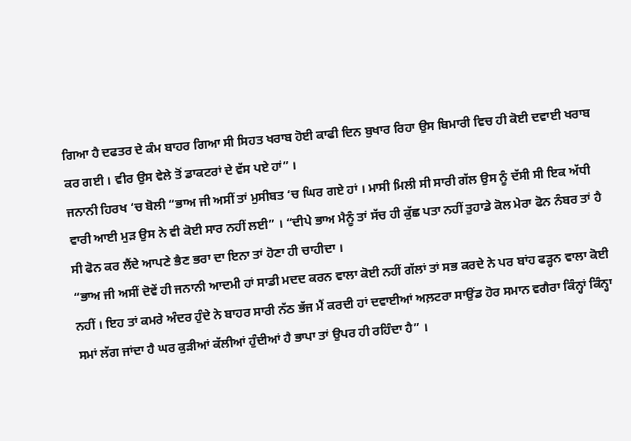ਗਿਆ ਹੈ ਦਫਤਰ ਦੇ ਕੰਮ ਬਾਹਰ ਗਿਆ ਸੀ ਸਿਹਤ ਖਰਾਬ ਹੋਈ ਕਾਫੀ ਦਿਨ ਬੁਖਾਰ ਰਿਹਾ ਉਸ ਬਿਮਾਰੀ ਵਿਚ ਹੀ ਕੋਈ ਦਵਾਈ ਖਰਾਬ ਕਰ ਗਈ । ਵੀਰ ਉਸ ਵੇਲੇ ਤੋਂ ਡਾਕਟਰਾਂ ਦੇ ਵੱਸ ਪਏ ਹਾਂ” ।
ਜਨਾਨੀ ਹਿਰਖ ‘ਚ ਬੋਲੀ “ਭਾਅ ਜੀ ਅਸੀਂ ਤਾਂ ਮੁਸੀਬਤ ‘ਚ ਘਿਰ ਗਏ ਹਾਂ । ਮਾਸੀ ਮਿਲੀ ਸੀ ਸਾਰੀ ਗੱਲ ਉਸ ਨੂੰ ਦੱਸੀ ਸੀ ਇਕ ਅੱਧੀ ਵਾਰੀ ਆਈ ਮੁੜ ਉਸ ਨੇ ਵੀ ਕੋਈ ਸਾਰ ਨਹੀਂ ਲਈ” । “ਦੀਪੇ ਭਾਅ ਮੈਨੂੰ ਤਾਂ ਸੱਚ ਹੀ ਕੁੱਛ ਪਤਾ ਨਹੀਂ ਤੁਹਾਡੇ ਕੋਲ ਮੇਰਾ ਫੋਨ ਨੰਬਰ ਤਾਂ ਹੈ ਸੀ ਫੋਨ ਕਰ ਲੈਂਦੇ ਆਪਣੇ ਭੈਣ ਭਰਾ ਦਾ ਇਨਾ ਤਾਂ ਹੋਣਾ ਹੀ ਚਾਹੀਦਾ ।
“ਭਾਅ ਜੀ ਅਸੀਂ ਦੋਵੇਂ ਹੀ ਜਨਾਨੀ ਆਦਮੀ ਹਾਂ ਸਾਡੀ ਮਦਦ ਕਰਨ ਵਾਲਾ ਕੋਈ ਨਹੀਂ ਗੱਲਾਂ ਤਾਂ ਸਭ ਕਰਦੇ ਨੇ ਪਰ ਬਾਂਹ ਫੜ੍ਹਨ ਵਾਲਾ ਕੋਈ ਨਹੀਂ । ਇਹ ਤਾਂ ਕਮਰੇ ਅੰਦਰ ਹੁੰਦੇ ਨੇ ਬਾਹਰ ਸਾਰੀ ਨੱਠ ਭੱਜ ਮੈਂ ਕਰਦੀ ਹਾਂ ਦਵਾਈਆਂ ਅਲ਼ਟਰਾ ਸਾਉਂਡ ਹੋਰ ਸਮਾਨ ਵਗੈਰਾ ਕਿੰਨ੍ਹਾਂ ਕਿੰਨ੍ਹਾ ਸਮਾਂ ਲੱਗ ਜਾਂਦਾ ਹੈ ਘਰ ਕੁੜੀਆਂ ਕੱਲੀਆਂ ਹੁੰਦੀਆਂ ਹੈ ਭਾਪਾ ਤਾਂ ਉਪਰ ਹੀ ਰਹਿੰਦਾ ਹੈ” ।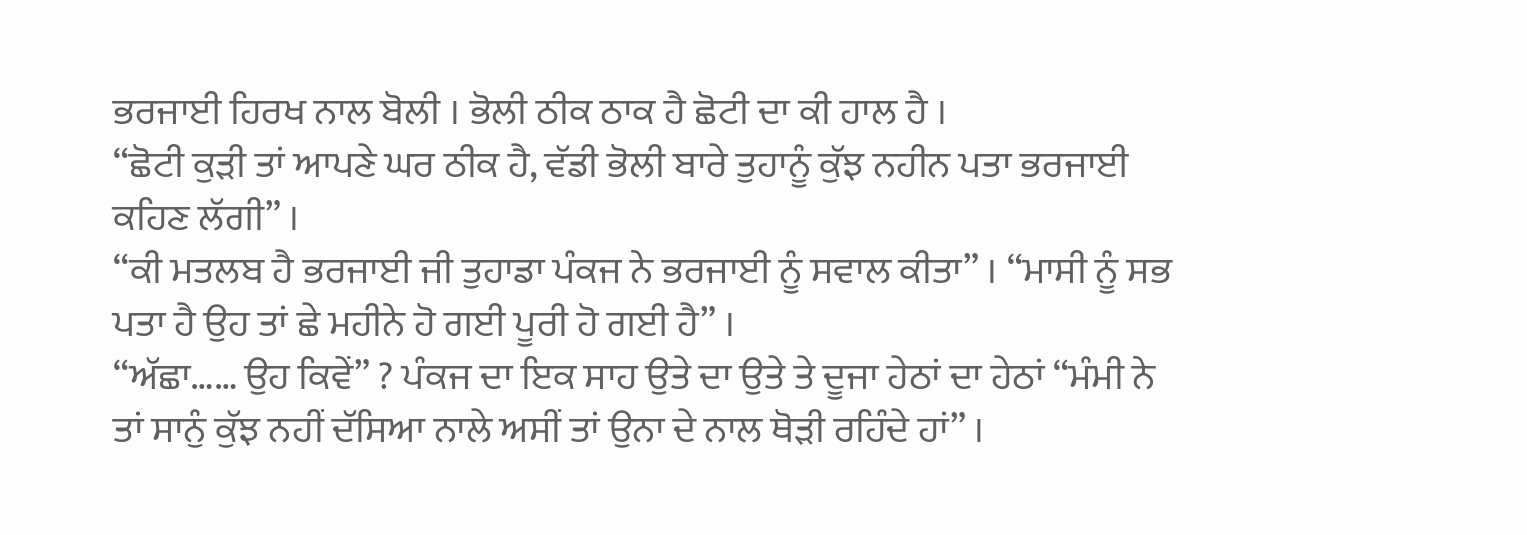ਭਰਜਾਈ ਹਿਰਖ ਨਾਲ ਬੋਲੀ । ਭੋਲੀ ਠੀਕ ਠਾਕ ਹੈ ਛੋਟੀ ਦਾ ਕੀ ਹਾਲ ਹੈ ।
“ਛੋਟੀ ਕੁੜੀ ਤਾਂ ਆਪਣੇ ਘਰ ਠੀਕ ਹੈ, ਵੱਡੀ ਭੋਲੀ ਬਾਰੇ ਤੁਹਾਨੂੰ ਕੁੱਝ ਨਹੀਨ ਪਤਾ ਭਰਜਾਈ ਕਹਿਣ ਲੱਗੀ” ।
“ਕੀ ਮਤਲਬ ਹੈ ਭਰਜਾਈ ਜੀ ਤੁਹਾਡਾ ਪੰਕਜ ਨੇ ਭਰਜਾਈ ਨੂੰ ਸਵਾਲ ਕੀਤਾ” । “ਮਾਸੀ ਨੂੰ ਸਭ ਪਤਾ ਹੈ ਉਹ ਤਾਂ ਛੇ ਮਹੀਨੇ ਹੋ ਗਈ ਪੂਰੀ ਹੋ ਗਈ ਹੈ” ।
“ਅੱਛਾ…… ਉਹ ਕਿਵੇਂ” ? ਪੰਕਜ ਦਾ ਇਕ ਸਾਹ ਉਤੇ ਦਾ ਉਤੇ ਤੇ ਦੂਜਾ ਹੇਠਾਂ ਦਾ ਹੇਠਾਂ “ਮੰਮੀ ਨੇ ਤਾਂ ਸਾਨੁੰ ਕੁੱਝ ਨਹੀਂ ਦੱਸਿਆ ਨਾਲੇ ਅਸੀਂ ਤਾਂ ਉਨਾ ਦੇ ਨਾਲ ਥੋੜੀ ਰਹਿੰਦੇ ਹਾਂ” ।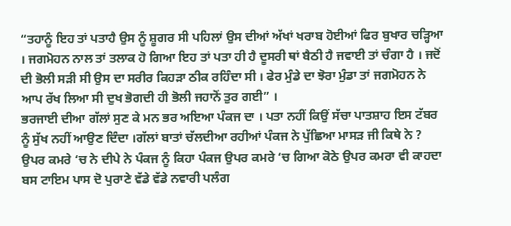“ਤਹਾਨੂੰ ਇਹ ਤਾਂ ਪਤਾਹੈ ਉਸ ਨੂੰ ਸ਼ੂਗਰ ਸੀ ਪਹਿਲਾਂ ਉਸ ਦੀਆਂ ਅੱਖਾਂ ਖਰਾਬ ਹੋਈਆਂ ਫਿਰ ਬੁਖਾਰ ਚੜ੍ਹਿਆ । ਜਗਮੋਹਨ ਨਾਲ ਤਾਂ ਤਲਾਕ ਹੋ ਗਿਆ ਇਹ ਤਾਂ ਪਤਾ ਹੀ ਹੈ ਦੂਸਰੀ ਥਾਂ ਬੈਠੀ ਹੈ ਜਵਾਈ ਤਾਂ ਚੰਗਾ ਹੈ । ਜਦੋਂ ਦੀ ਭੋਲੀ ਸੜੀ ਸੀ ਉਸ ਦਾ ਸਰੀਰ ਕਿਹੜਾ ਠੀਕ ਰਹਿੰਦਾ ਸੀ । ਫੇਰ ਮੁੰਡੇ ਦਾ ਝੋਰਾ ਮੁੰਡਾ ਤਾਂ ਜਗਮੋਹਨ ਨੇ ਆਪ ਰੱਖ ਲਿਆ ਸੀ ਦੁਖ ਭੋਗਦੀ ਹੀ ਭੋਲੀ ਜਹਾਨੋਂ ਤੁਰ ਗਈ” ।
ਭਰਜਾਈ ਦੀਆ ਗੱਲਾਂ ਸੁਣ ਕੇ ਮਨ ਭਰ ਅਇਆ ਪੰਕਜ ਦਾ । ਪਤਾ ਨਹੀਂ ਕਿਉਂ ਸੱਚਾ ਪਾਤਸ਼ਾਹ ਇਸ ਟੱਬਰ ਨੂੰ ਸੁੱਖ ਨਹੀਂ ਆਉਣ ਦਿੰਦਾ ।ਗੱਲਾਂ ਬਾਤਾਂ ਚੱਲਦੀਆ ਰਹੀਆਂ ਪੰਕਜ ਨੇ ਪੁੱਛਿਆ ਮਾਸੜ ਜੀ ਕਿਥੇ ਨੇ ? ਉਪਰ ਕਮਰੇ ‘ਚ ਨੇ ਦੀਪੇ ਨੇ ਪੰਕਜ ਨੂੰ ਕਿਹਾ ਪੰਕਜ ਉਪਰ ਕਮਰੇ ‘ਚ ਗਿਆ ਕੋਠੇ ਉਪਰ ਕਮਰਾ ਵੀ ਕਾਹਦਾ ਬਸ ਟਾਇਮ ਪਾਸ ਦੋ ਪੁਰਾਣੇ ਵੱਡੇ ਵੱਡੇ ਨਵਾਰੀ ਪਲੰਗ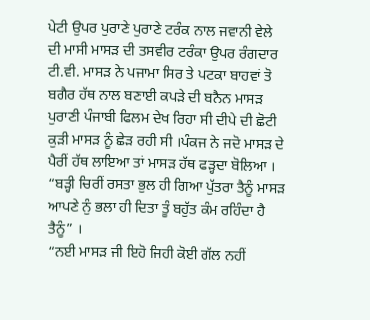ਪੇਟੀ ਉਪਰ ਪੁਰਾਣੇ ਪੁਰਾਣੇ ਟਰੰਕ ਨਾਲ ਜਵਾਨੀ ਵੇਲੇ ਦੀ ਮਾਸੀ ਮਾਸੜ ਦੀ ਤਸਵੀਰ ਟਰੰਕਾ ਉਪਰ ਰੰਗਦਾਰ ਟੀ.ਵੀ. ਮਾਸੜ ਨੇ ਪਜਾਮਾ ਸਿਰ ਤੇ ਪਟਕਾ ਬਾਹਵਾਂ ਤੋ ਬਗੈਰ ਹੱਥ ਨਾਲ ਬਣਾਈ ਕਪੜੇ ਦੀ ਬਨੈਨ ਮਾਸੜ ਪੁਰਾਣੀ ਪੰਜਾਬੀ ਫਿਲਮ ਦੇਖ ਰਿਹਾ ਸੀ ਦੀਪੇ ਦੀ ਛੋਟੀ ਕੁੜੀ ਮਾਸੜ ਨੂੰ ਛੇੜ ਰਹੀ ਸੀ ।ਪੰਕਜ ਨੇ ਜਦੋ ਮਾਸੜ ਦੇ ਪੈਰੀਂ ਹੱਥ ਲਾਇਆ ਤਾਂ ਮਾਸੜ ਹੱਥ ਫੜ੍ਹਦਾ ਬੋਲਿਆ ।
“ਬੜ੍ਹੀ ਚਿਰੀਂ ਰਸਤਾ ਭੁਲ ਹੀ ਗਿਆ ਪੁੱਤਰਾ ਤੈਨੂੰ ਮਾਸੜ ਆਪਣੇ ਨੁੰ ਭਲਾ ਹੀ ਦਿਤਾ ਤੂੰ ਬਹੁੱਤ ਕੰਮ ਰਹਿੰਦਾ ਹੈ ਤੈਨੂੰ” ।
“ਨਈ ਮਾਸੜ ਜੀ ਇਹੋ ਜਿਹੀ ਕੋਈ ਗੱਲ ਨਹੀਂ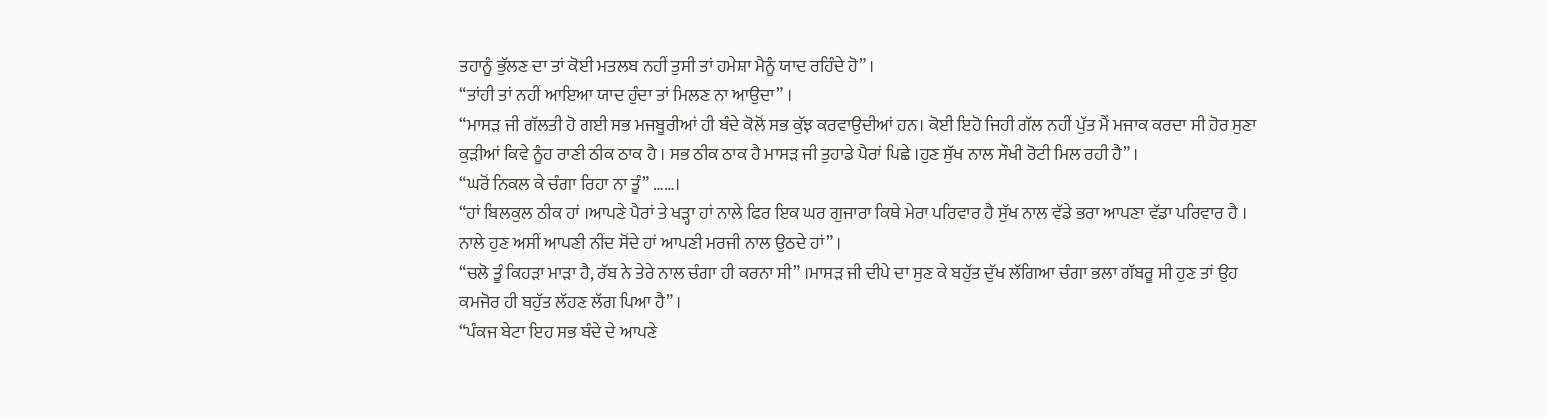ਤਹਾਨੂੰ ਭੁੱਲਣ ਦਾ ਤਾਂ ਕੋਈ ਮਤਲਬ ਨਹੀਂ ਤੁਸੀ ਤਾਂ ਹਮੇਸ਼ਾ ਮੈਨੂੰ ਯਾਦ ਰਹਿੰਦੇ ਹੋ” ।
“ਤਾਂਹੀ ਤਾਂ ਨਹੀਂ ਆਇਆ ਯਾਦ ਹੁੰਦਾ ਤਾਂ ਮਿਲਣ ਨਾ ਆਉਦਾ” ।
“ਮਾਸੜ ਜੀ ਗੱਲਤੀ ਹੋ ਗਈ ਸਭ ਮਜਬੂਰੀਆਂ ਹੀ ਬੰਦੇ ਕੋਲੋਂ ਸਭ ਕੁੱਝ ਕਰਵਾਉਦੀਆਂ ਹਨ। ਕੋਈ ਇਹੋ ਜਿਹੀ ਗੱਲ ਨਹੀਂ ਪੁੱਤ ਮੈਂ ਮਜਾਕ ਕਰਦਾ ਸੀ ਹੋਰ ਸੁਣਾ ਕੁੜੀਆਂ ਕਿਵੇ ਨੂੰਹ ਰਾਣੀ ਠੀਕ ਠਾਕ ਹੈ । ਸਭ ਠੀਕ ਠਾਕ ਹੈ ਮਾਸੜ ਜੀ ਤੁਹਾਡੇ ਪੈਰਾਂ ਪਿਛੇ ।ਹੁਣ ਸੁੱਖ ਨਾਲ ਸੌਖੀ ਰੋਟੀ ਮਿਲ ਰਹੀ ਹੈ” ।
“ਘਰੋਂ ਨਿਕਲ ਕੇ ਚੰਗਾ ਰਿਹਾ ਨਾ ਤੂੰ” ……।
“ਹਾਂ ਬਿਲਕੁਲ ਠੀਕ ਹਾਂ ।ਆਪਣੇ ਪੈਰਾਂ ਤੇ ਖੜ੍ਹਾ ਹਾਂ ਨਾਲੇ ਫਿਰ ਇਕ ਘਰ ਗੁਜਾਰਾ ਕਿਥੇ ਮੇਰਾ ਪਰਿਵਾਰ ਹੈ ਸੁੱਖ ਨਾਲ ਵੱਡੇ ਭਰਾ ਆਪਣਾ ਵੱਡਾ ਪਰਿਵਾਰ ਹੈ । ਨਾਲੇ ਹੁਣ ਅਸੀਂ ਆਪਣੀ ਨੀਂਦ ਸੋਂਦੇ ਹਾਂ ਆਪਣੀ ਮਰਜੀ ਨਾਲ ਉਠਦੇ ਹਾਂ” ।
“ਚਲੋ ਤੂੰ ਕਿਹੜਾ ਮਾੜਾ ਹੈ, ਰੱਬ ਨੇ ਤੇਰੇ ਨਾਲ ਚੰਗਾ ਹੀ ਕਰਨਾ ਸੀ” ।ਮਾਸੜ ਜੀ ਦੀਪੇ ਦਾ ਸੁਣ ਕੇ ਬਹੁੱਤ ਦੁੱਖ ਲੱਗਿਆ ਚੰਗਾ ਭਲਾ ਗੱਬਰੂ ਸੀ ਹੁਣ ਤਾਂ ਉਹ ਕਮਜੋਰ ਹੀ ਬਹੁੱਤ ਲੱਹਣ ਲੱਗ ਪਿਆ ਹੈ” ।
“ਪੰਕਜ ਬੇਟਾ ਇਹ ਸਭ ਬੰਦੇ ਦੇ ਆਪਣੇ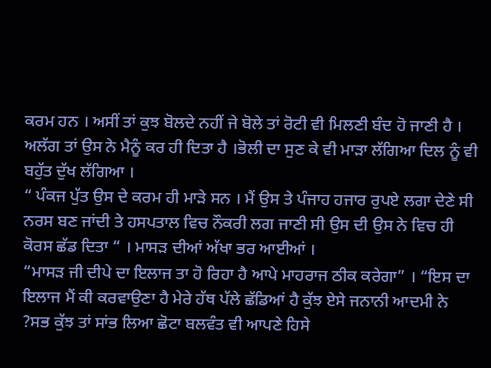ਕਰਮ ਹਨ । ਅਸੀਂ ਤਾਂ ਕੁਝ ਬੋਲਦੇ ਨਹੀਂ ਜੇ ਬੋਲੇ ਤਾਂ ਰੋਟੀ ਵੀ ਮਿਲਣੀ ਬੰਦ ਹੋ ਜਾਣੀ ਹੈ । ਅਲੱਗ ਤਾਂ ਉਸ ਨੇ ਮੈਨੂੰ ਕਰ ਹੀ ਦਿਤਾ ਹੈ ।ਭੋਲੀ ਦਾ ਸੁਣ ਕੇ ਵੀ ਮਾੜਾ ਲੱਗਿਆ ਦਿਲ ਨੂੰ ਵੀ ਬਹੁੱਤ ਦੁੱਖ ਲੱਗਿਆ ।
“ ਪੰਕਜ ਪੁੱਤ ਉਸ ਦੇ ਕਰਮ ਹੀ ਮਾੜੇ ਸਨ । ਮੈਂ ਉਸ ਤੇ ਪੰਜਾਹ ਹਜਾਰ ਰੁਪਏ ਲਗਾ ਦੇਣੇ ਸੀ ਨਰਸ ਬਣ ਜਾਂਦੀ ਤੇ ਹਸਪਤਾਲ ਵਿਚ ਨੌਕਰੀ ਲਗ ਜਾਣੀ ਸੀ ਉਸ ਦੀ ਉਸ ਨੇ ਵਿਚ ਹੀ ਕੋਰਸ ਛੱਡ ਦਿਤਾ “ । ਮਾਸੜ ਦੀਆਂ ਅੱਖਾ ਭਰ ਆਈਆਂ ।
“ਮਾਸੜ ਜੀ ਦੀਪੇ ਦਾ ਇਲਾਜ ਤਾ ਹੋ ਰਿਹਾ ਹੈ ਆਪੇ ਮਾਹਰਾਜ ਠੀਕ ਕਰੇਗਾ” । “ਇਸ ਦਾ ਇਲਾਜ ਮੈਂ ਕੀ ਕਰਵਾਉਣਾ ਹੈ ਮੇਰੇ ਹੱਥ ਪੱਲੇ ਛੱਡਿਆਂ ਹੈ ਕੁੱਝ ਏਸੇ ਜਨਾਨੀ ਆਦਮੀ ਨੇ ?ਸਭ ਕੁੱਝ ਤਾਂ ਸਾਂਭ ਲਿਆ ਛੋਟਾ ਬਲਵੰਤ ਵੀ ਆਪਣੇ ਹਿਸੇ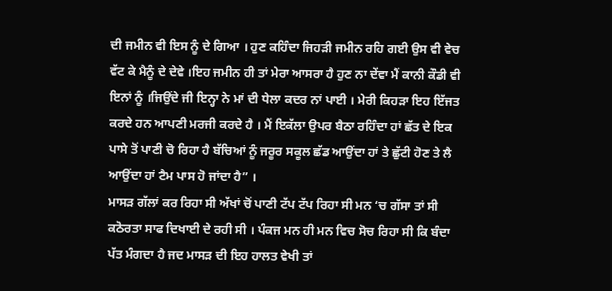ਦੀ ਜਮੀਨ ਵੀ ਇਸ ਨੂੰ ਦੇ ਗਿਆ । ਹੁਣ ਕਹਿੰਦਾ ਜਿਹੜੀ ਜਮੀਨ ਰਹਿ ਗਈ ਉਸ ਵੀ ਵੇਚ ਵੱਟ ਕੇ ਮੈਨੂੰ ਦੇ ਦੇਵੇ ।ਇਹ ਜਮੀਨ ਹੀ ਤਾਂ ਮੇਰਾ ਆਸਰਾ ਹੈ ਹੁਣ ਨਾ ਦੇਂਵਾ ਮੈਂ ਕਾਨੀ ਕੌਡੀ ਵੀ ਇਨਾਂ ਨੂੰ ।ਜਿਉਂਦੇ ਜੀ ਇਨ੍ਹਾ ਨੇ ਮਾਂ ਦੀ ਧੇਲਾ ਕਦਰ ਨਾਂ ਪਾਈ । ਮੇਰੀ ਕਿਹੜਾ ਇਹ ਇੱਜਤ ਕਰਦੇ ਹਨ ਆਪਣੀ ਮਰਜੀ ਕਰਦੇ ਹੈ । ਮੈਂ ਇਕੱਲਾ ਉਪਰ ਬੈਠਾ ਰਹਿੰਦਾ ਹਾਂ ਛੱਤ ਦੇ ਇਕ ਪਾਸੇ ਤੋਂ ਪਾਣੀ ਚੋ ਰਿਹਾ ਹੈ ਬੱਚਿਆਂ ਨੂੰ ਜਰੂਰ ਸਕੂਲ ਛੱਡ ਆਉਂਦਾ ਹਾਂ ਤੇ ਛੁੱਟੀ ਹੋਣ ਤੇ ਲੈ ਆਉਂਦਾ ਹਾਂ ਟੈਮ ਪਾਸ ਹੋ ਜਾਂਦਾ ਹੈ” ।
ਮਾਸੜ ਗੱਲਾਂ ਕਰ ਰਿਹਾ ਸੀ ਅੱਖਾਂ ਚੋਂ ਪਾਣੀ ਟੱਪ ਟੱਪ ਰਿਹਾ ਸੀ ਮਨ ‘ਚ ਗੱਸਾ ਤਾਂ ਸੀ ਕਠੋਰਤਾ ਸਾਫ ਦਿਖਾਈ ਦੇ ਰਹੀ ਸੀ । ਪੰਕਜ ਮਨ ਹੀ ਮਨ ਵਿਚ ਸੋਚ ਰਿਹਾ ਸੀ ਕਿ ਬੰਦਾ ਪੱਤ ਮੰਗਦਾ ਹੈ ਜਦ ਮਾਸੜ ਦੀ ਇਹ ਹਾਲਤ ਵੇਖੀ ਤਾਂ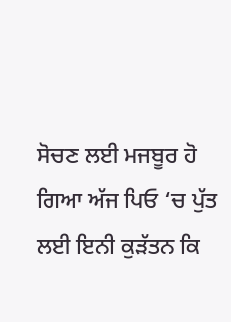ਸੋਚਣ ਲਈ ਮਜਬੂਰ ਹੋ ਗਿਆ ਅੱਜ ਪਿਓ ‘ਚ ਪੁੱਤ ਲਈ ਇਨੀ ਕੁੜੱਤਨ ਕਿ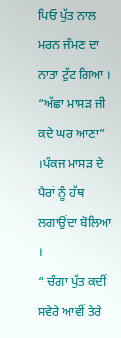ਪਿਓ ਪੁੱਤ ਨਾਲ ਮਰਨ ਜੰਮਣ ਦਾ ਨਾਤਾ ਟੁੱਟ ਗਿਆ ।
“ਅੱਛਾ ਮਾਸੜ ਜੀ ਕਦੇ ਘਰ ਆਣਾ” ।ਪੰਕਜ ਮਾਸੜ ਦੇ ਪੈਰਾਂ ਨੂੰ ਹੱਥ ਲਗਾਉਂਦਾ ਬੋਲਿਆ ।
“ ਚੰਗਾ ਪੁੱਤ ਕਦੀਂ ਸਵੇਰੇ ਆਵੀਂ ਤੇਰੇ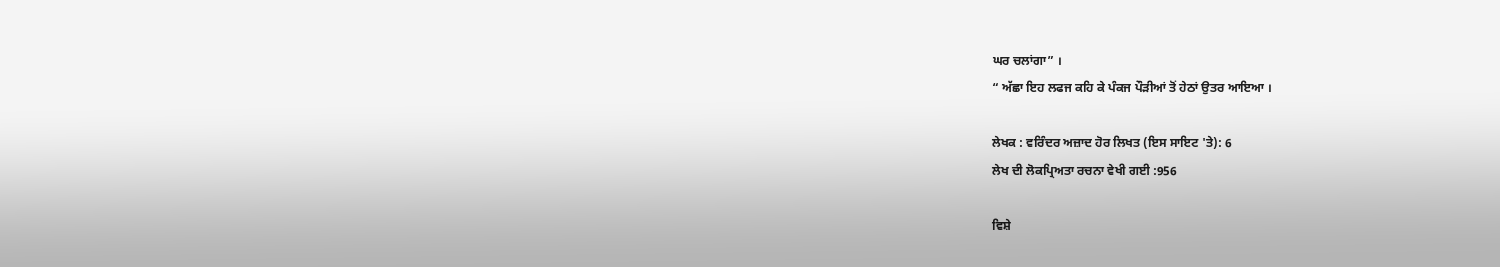ਘਰ ਚਲਾਂਗਾ” ।
“ ਅੱਛਾ ਇਹ ਲਫਜ ਕਹਿ ਕੇ ਪੰਕਜ ਪੌੜੀਆਂ ਤੋਂ ਹੇਠਾਂ ਉਤਰ ਆਇਆ ।

ਲੇਖਕ : ਵਰਿੰਦਰ ਅਜ਼ਾਦ ਹੋਰ ਲਿਖਤ (ਇਸ ਸਾਇਟ 'ਤੇ): 6
ਲੇਖ ਦੀ ਲੋਕਪ੍ਰਿਅਤਾ ਰਚਨਾ ਵੇਖੀ ਗਈ :956

ਵਿਸ਼ੇ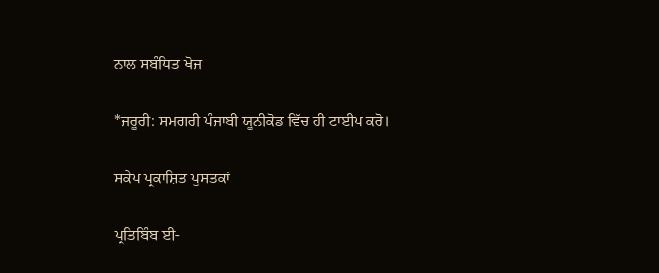ਨਾਲ ਸਬੰਧਿਤ ਖੋਜ

*ਜਰੂਰੀ: ਸਮਗਰੀ ਪੰਜਾਬੀ ਯੂਨੀਕੋਡ ਵਿੱਚ ਹੀ ਟਾਈਪ ਕਰੋ।

ਸਕੇਪ ਪ੍ਰਕਾਸ਼ਿਤ ਪੁਸਤਕਾਂ

ਪ੍ਰਤਿਬਿੰਬ ਈ-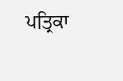ਪਤ੍ਰਿਕਾ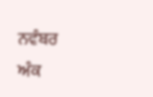ਨਵੰਬਰ ਅੰਕ